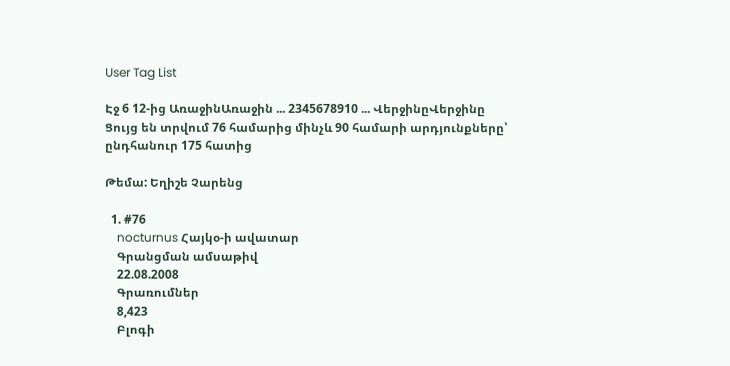User Tag List

Էջ 6 12-ից ԱռաջինԱռաջին ... 2345678910 ... ՎերջինըՎերջինը
Ցույց են տրվում 76 համարից մինչև 90 համարի արդյունքները՝ ընդհանուր 175 հատից

Թեմա: Եղիշե Չարենց

  1. #76
    nocturnus Հայկօ-ի ավատար
    Գրանցման ամսաթիվ
    22.08.2008
    Գրառումներ
    8,423
    Բլոգի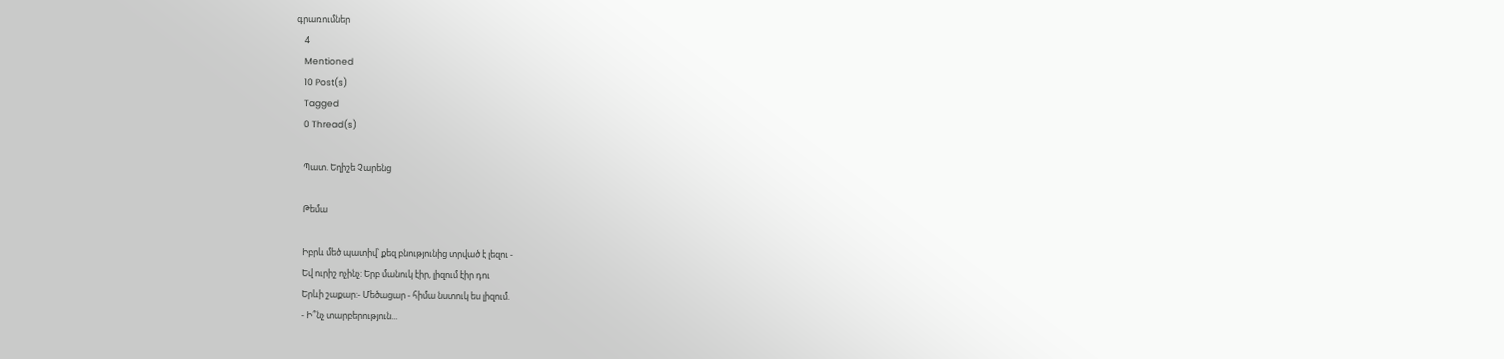գրառումներ
    4
    Mentioned
    10 Post(s)
    Tagged
    0 Thread(s)

    Պատ. Եղիշե Չարենց

    Թեմա

    Իբրև մեծ պատիվ՝ քեզ բնությունից տրված է լեզու -
    Եվ ուրիշ ոչինչ: Երբ մանուկ էիր, լիզում էիր դու
    Երևի շաքար:- Մեծացար - հիմա նստուկ ես լիզում.
    - Ի՞նչ տարբերություն...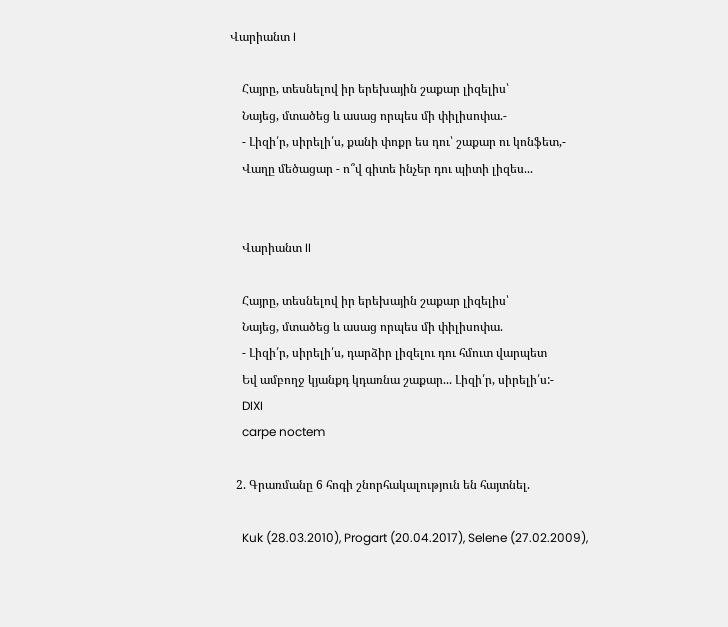Վարիանտ I

    Հայրը, տեսնելով իր երեխային շաքար լիզելիս՝
    Նայեց, մտածեց և ասաց որպես մի փիլիսոփա.-
    - Լիզի՛ր, սիրելի՛ս, քանի փոքր ես դու՝ շաքար ու կոնֆետ,-
    Վաղը մեծացար - ո՞վ գիտե ինչեր դու պիտի լիզես...


    Վարիանտ II

    Հայրը, տեսնելով իր երեխային շաքար լիզելիս՝
    Նայեց, մտածեց և ասաց որպես մի փիլիսոփա.
    - Լիզի՛ր, սիրելի՛ս, դարձիր լիզելու դու հմուտ վարպետ
    Եվ ամբողջ կյանքդ կդառնա շաքար... Լիզի՛ր, սիրելի՛ս:-
    DIXI
    carpe noctem

  2. Գրառմանը 6 հոգի շնորհակալություն են հայտնել.

    Kuk (28.03.2010), Progart (20.04.2017), Selene (27.02.2009),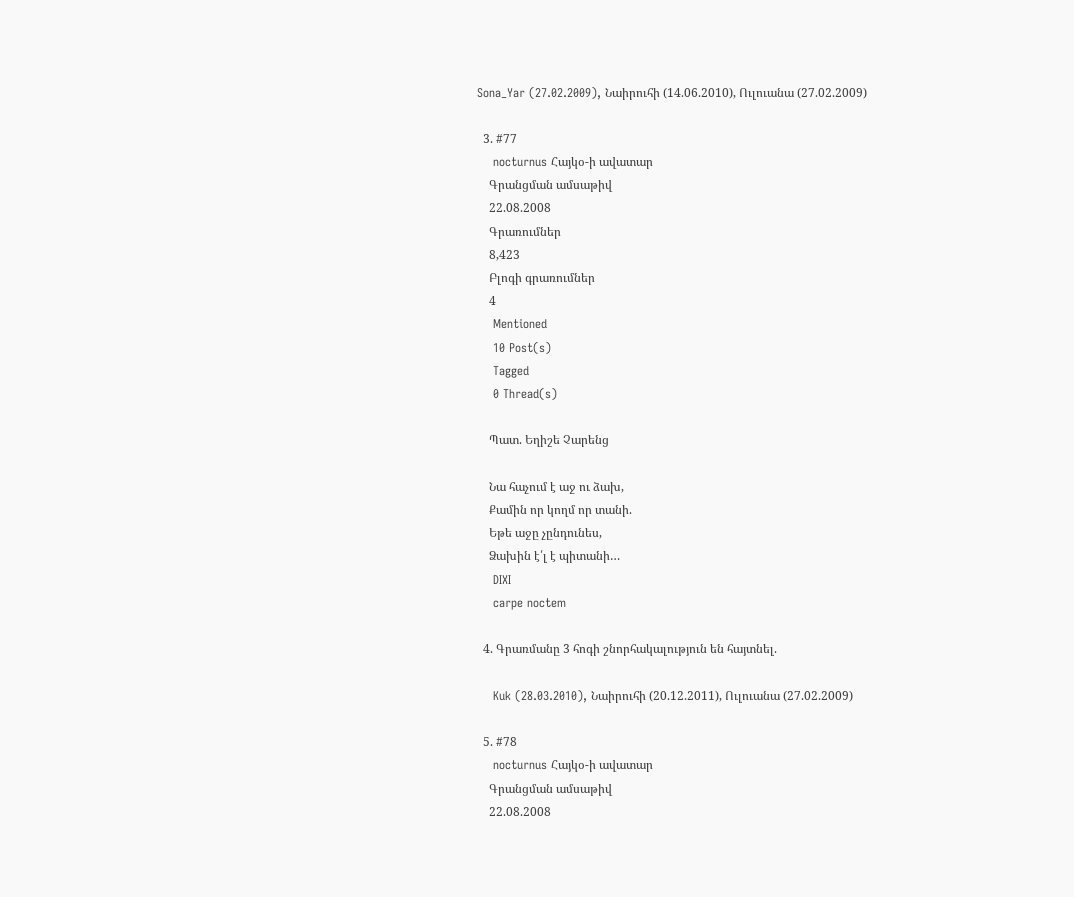Sona_Yar (27.02.2009), Նաիրուհի (14.06.2010), Ուլուանա (27.02.2009)

  3. #77
    nocturnus Հայկօ-ի ավատար
    Գրանցման ամսաթիվ
    22.08.2008
    Գրառումներ
    8,423
    Բլոգի գրառումներ
    4
    Mentioned
    10 Post(s)
    Tagged
    0 Thread(s)

    Պատ. Եղիշե Չարենց

    Նա հաչում է աջ ու ձախ,
    Քամին որ կողմ որ տանի.
    Եթե աջը չընդունես,
    Ձախին է՛լ է պիտանի…
    DIXI
    carpe noctem

  4. Գրառմանը 3 հոգի շնորհակալություն են հայտնել.

    Kuk (28.03.2010), Նաիրուհի (20.12.2011), Ուլուանա (27.02.2009)

  5. #78
    nocturnus Հայկօ-ի ավատար
    Գրանցման ամսաթիվ
    22.08.2008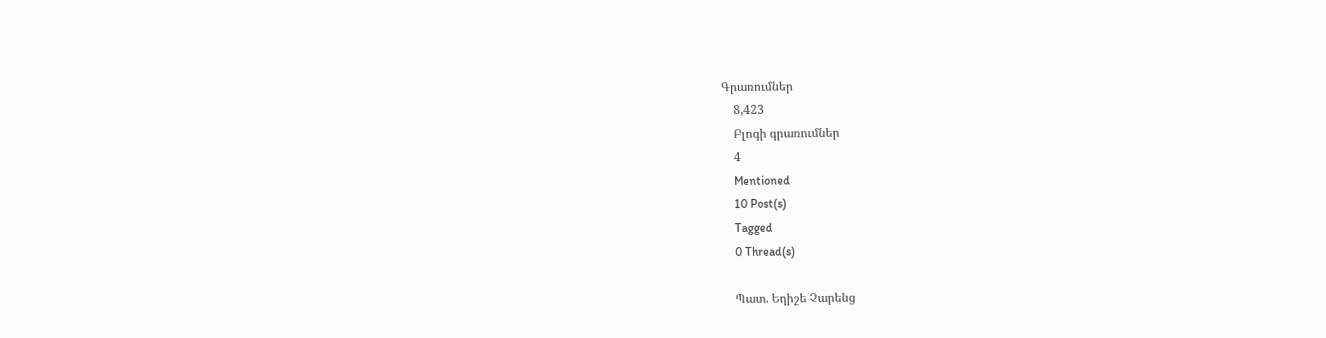Գրառումներ
    8,423
    Բլոգի գրառումներ
    4
    Mentioned
    10 Post(s)
    Tagged
    0 Thread(s)

    Պատ. Եղիշե Չարենց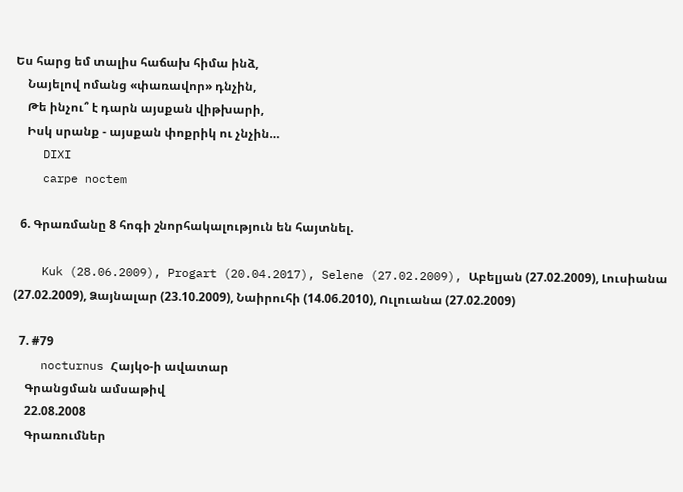Ես հարց եմ տալիս հաճախ հիմա ինձ,
    Նայելով ոմանց «փառավոր» դնչին,
    Թե ինչու՞ է դարն այսքան վիթխարի,
    Իսկ սրանք - այսքան փոքրիկ ու չնչին…
    DIXI
    carpe noctem

  6. Գրառմանը 8 հոգի շնորհակալություն են հայտնել.

    Kuk (28.06.2009), Progart (20.04.2017), Selene (27.02.2009), Աբելյան (27.02.2009), Լուսիանա (27.02.2009), Ձայնալար (23.10.2009), Նաիրուհի (14.06.2010), Ուլուանա (27.02.2009)

  7. #79
    nocturnus Հայկօ-ի ավատար
    Գրանցման ամսաթիվ
    22.08.2008
    Գրառումներ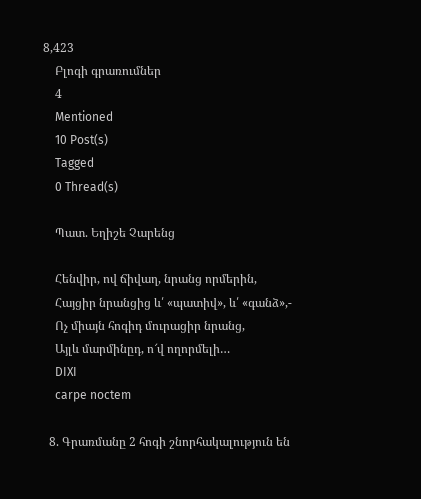8,423
    Բլոգի գրառումներ
    4
    Mentioned
    10 Post(s)
    Tagged
    0 Thread(s)

    Պատ. Եղիշե Չարենց

    Հենվիր, ով ճիվաղ, նրանց որմերին,
    Հայցիր նրանցից և՛ «պատիվ», և՛ «գանձ»,-
    Ոչ միայն հոգիդ մուրացիր նրանց,
    Այլև մարմինըդ, ո՜վ ողորմելի…
    DIXI
    carpe noctem

  8. Գրառմանը 2 հոգի շնորհակալություն են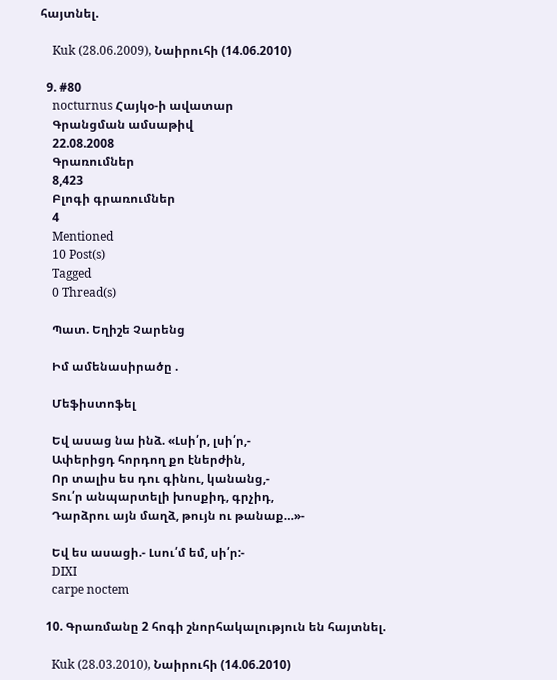հայտնել.

    Kuk (28.06.2009), Նաիրուհի (14.06.2010)

  9. #80
    nocturnus Հայկօ-ի ավատար
    Գրանցման ամսաթիվ
    22.08.2008
    Գրառումներ
    8,423
    Բլոգի գրառումներ
    4
    Mentioned
    10 Post(s)
    Tagged
    0 Thread(s)

    Պատ. Եղիշե Չարենց

    Իմ ամենասիրածը .

    Մեֆիստոֆել

    Եվ ասաց նա ինձ. «Լսի՛ր, լսի՛ր,-
    Ափերիցդ հորդող քո էներժին,
    Որ տալիս ես դու գինու, կանանց,-
    Տու՛ր անպարտելի խոսքիդ, գրչիդ,
    Դարձրու այն մաղձ, թույն ու թանաք…»-

    Եվ ես ասացի.- Լսու՛մ եմ, սի՛ր:-
    DIXI
    carpe noctem

  10. Գրառմանը 2 հոգի շնորհակալություն են հայտնել.

    Kuk (28.03.2010), Նաիրուհի (14.06.2010)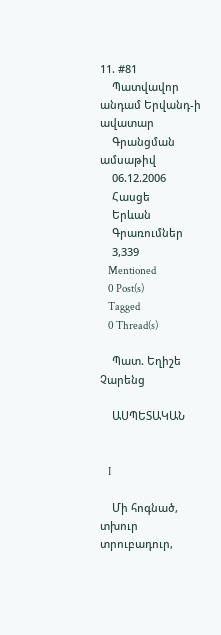11. #81
    Պատվավոր անդամ Երվանդ-ի ավատար
    Գրանցման ամսաթիվ
    06.12.2006
    Հասցե
    Երևան
    Գրառումներ
    3,339
    Mentioned
    0 Post(s)
    Tagged
    0 Thread(s)

    Պատ. Եղիշե Չարենց

    ԱՍՊԵՏԱԿԱՆ


    I

    Մի հոգնած, տխուր տրուբադուր,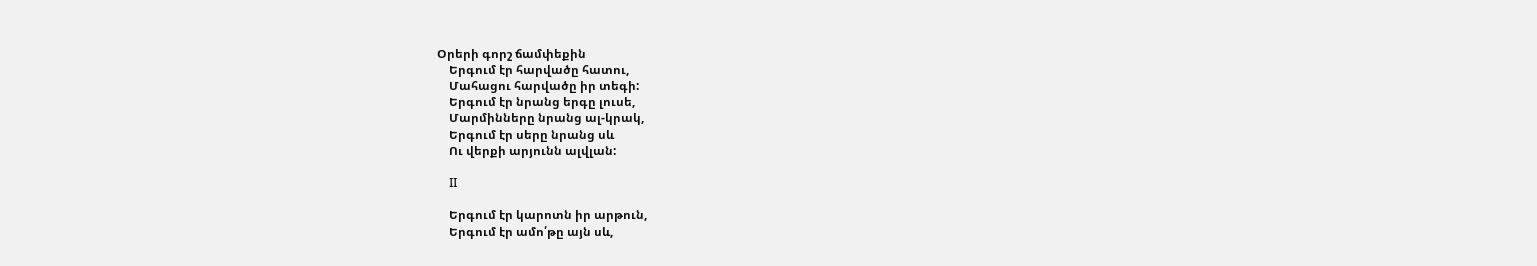Օրերի գորշ ճամփեքին
    Երգում էր հարվածը հատու,
    Մահացու հարվածը իր տեգի:
    Երգում էր նրանց երգը լուսե,
    Մարմինները նրանց ալ-կրակ,
    Երգում էր սերը նրանց սև
    Ու վերքի արյունն ալվլան:

    II

    Երգում էր կարոտն իր արթուն,
    Երգում էր ամո՛թը այն սև,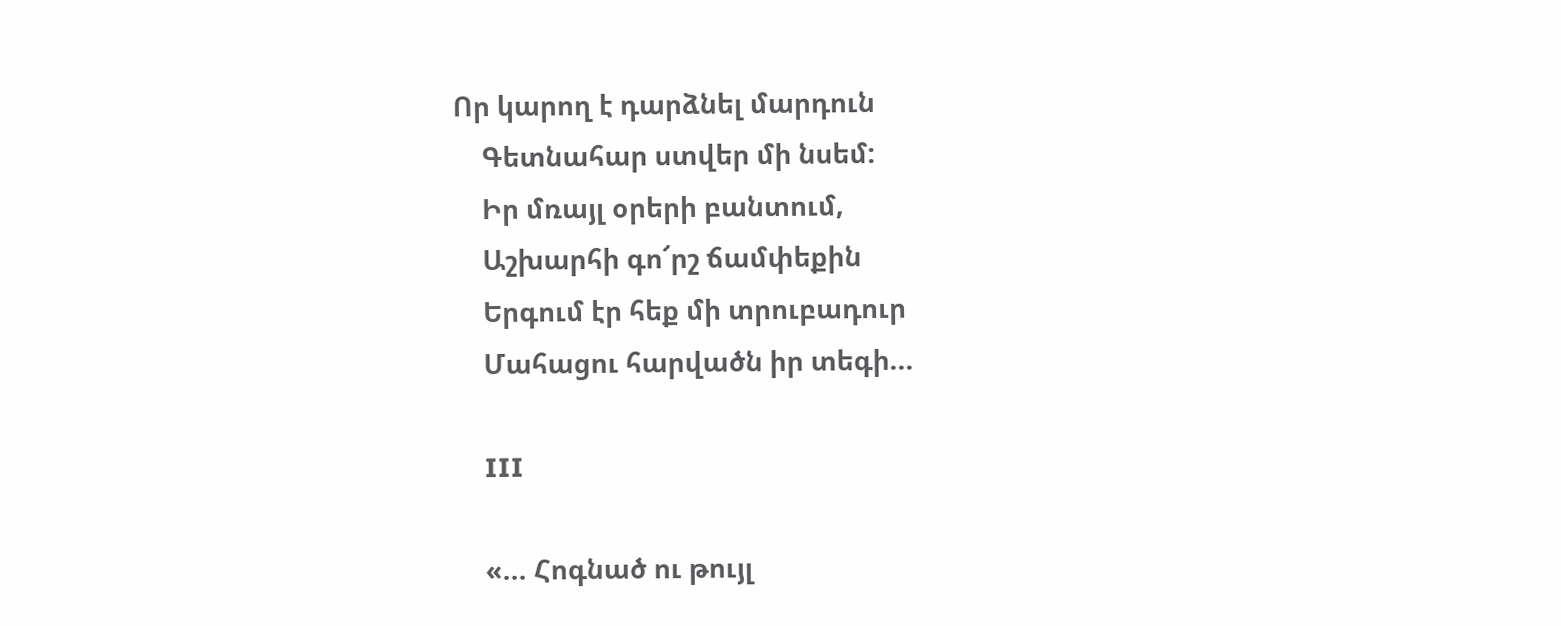Որ կարող է դարձնել մարդուն
    Գետնահար ստվեր մի նսեմ:
    Իր մռայլ օրերի բանտում,
    Աշխարհի գո՜րշ ճամփեքին
    Երգում էր հեք մի տրուբադուր
    Մահացու հարվածն իր տեգի...

    III

    «... Հոգնած ու թույլ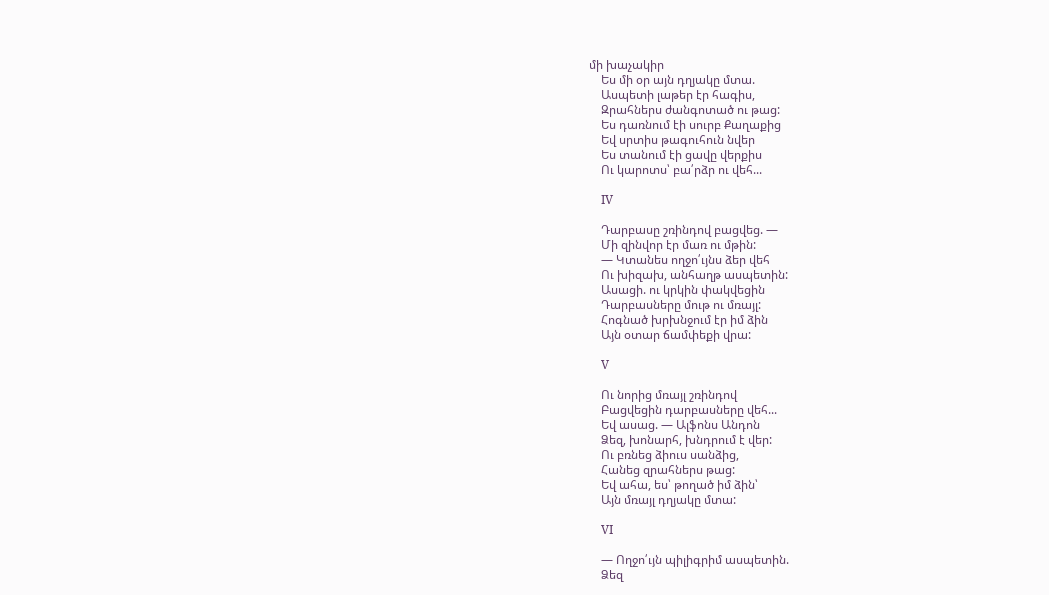մի խաչակիր
    Ես մի օր այն դղյակը մտա.
    Ասպետի լաթեր էր հագիս,
    Զրահներս ժանգոտած ու թաց:
    Ես դառնում էի սուրբ Քաղաքից
    Եվ սրտիս թագուհուն նվեր
    Ես տանում էի ցավը վերքիս
    Ու կարոտս՝ բա՛րձր ու վեհ...

    IV

    Դարբասը շռինդով բացվեց. —
    Մի զինվոր էր մառ ու մթին:
    — Կտանես ողջո՛ւյնս ձեր վեհ
    Ու խիզախ, անհաղթ ասպետին:
    Ասացի. ու կրկին փակվեցին
    Դարբասները մութ ու մռայլ:
    Հոգնած խրխնջում էր իմ ձին
    Այն օտար ճամփեքի վրա:

    V

    Ու նորից մռայլ շռինդով
    Բացվեցին դարբասները վեհ...
    Եվ ասաց. — Ալֆոնս Անդոն
    Ձեզ, խոնարհ, խնդրում է վեր:
    Ու բռնեց ձիուս սանձից,
    Հանեց զրահներս թաց:
    Եվ ահա, ես՝ թողած իմ ձին՝
    Այն մռայլ դղյակը մտա:

    VI

    — Ողջո՛ւյն պիլիգրիմ ասպետին.
    Ձեզ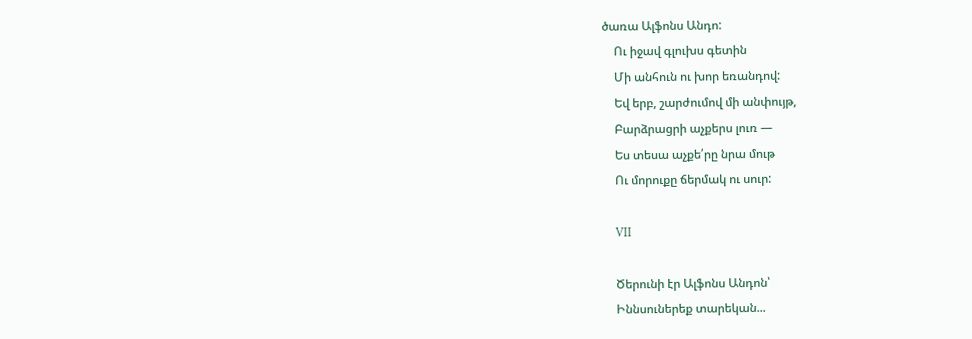ծառա Ալֆոնս Անդո:
    Ու իջավ գլուխս գետին
    Մի անհուն ու խոր եռանդով:
    Եվ երբ, շարժումով մի անփույթ,
    Բարձրացրի աչքերս լուռ —
    Ես տեսա աչքե՛րը նրա մութ
    Ու մորուքը ճերմակ ու սուր:

    VII

    Ծերունի էր Ալֆոնս Անդոն՝
    Իննսուներեք տարեկան...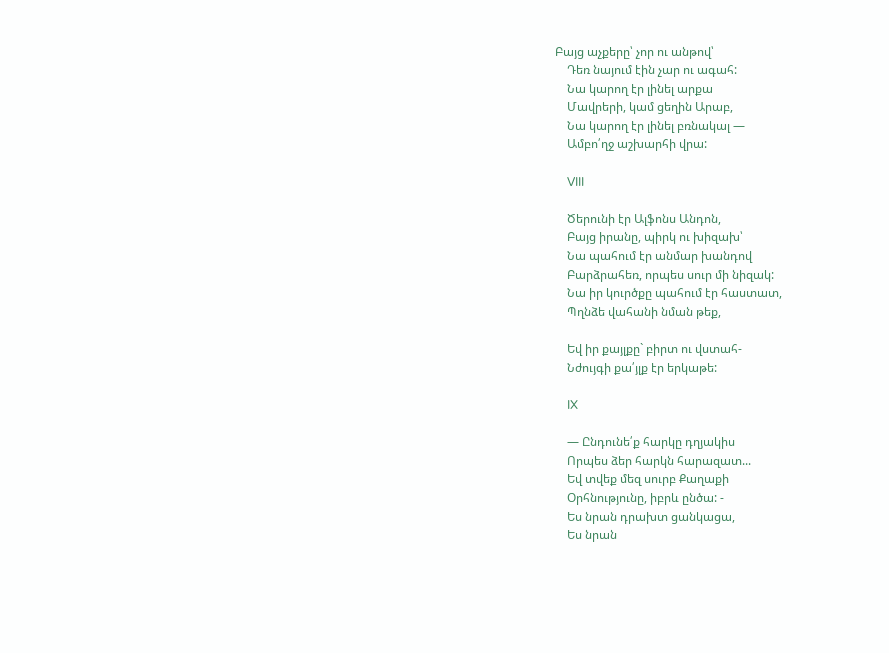Բայց աչքերը՝ չոր ու անթով՝
    Դեռ նայում էին չար ու ագահ:
    Նա կարող էր լինել արքա
    Մավրերի, կամ ցեղին Արաբ,
    Նա կարող էր լինել բռնակալ —
    Ամբո՛ղջ աշխարհի վրա:

    VIII

    Ծերունի էր Ալֆոնս Անդոն,
    Բայց իրանը, պիրկ ու խիզախ՝
    Նա պահում էր անմար խանդով
    Բարձրահեռ, որպես սուր մի նիզակ:
    Նա իր կուրծքը պահում էր հաստատ,
    Պղնձե վահանի նման թեք,

    Եվ իր քայլքը` բիրտ ու վստահ-
    Նժույգի քա՛յլք էր երկաթե:

    IX

    — Ընդունե՛ք հարկը դղյակիս
    Որպես ձեր հարկն հարազատ...
    Եվ տվեք մեզ սուրբ Քաղաքի
    Օրհնությունը, իբրև ընծա: -
    Ես նրան դրախտ ցանկացա,
    Ես նրան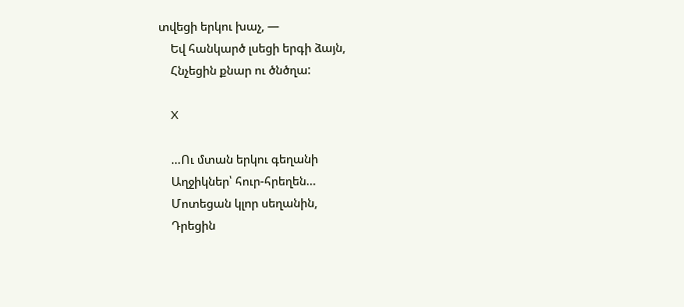տվեցի երկու խաչ, —
    Եվ հանկարծ լսեցի երգի ձայն,
    Հնչեցին քնար ու ծնծղա:

    X

    …Ու մտան երկու գեղանի
    Աղջիկներ՝ հուր-հրեղեն…
    Մոտեցան կլոր սեղանին,
    Դրեցին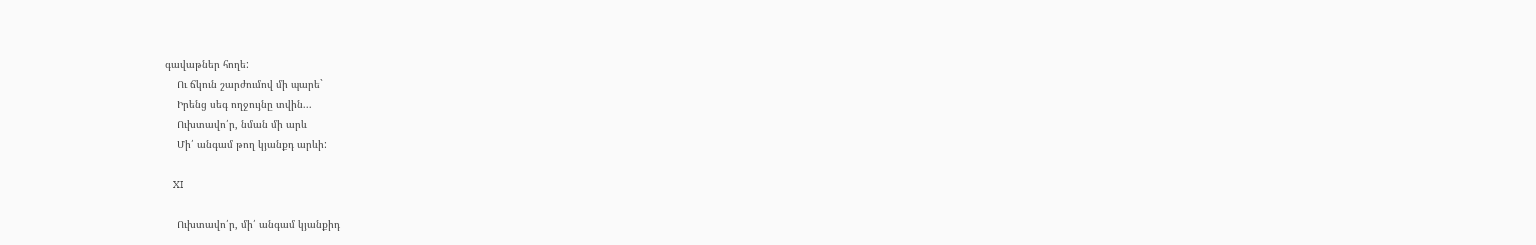գավաթներ հողե:
    Ու ճկուն շարժումով մի պարե`
    Իրենց սեգ ողջույնը տվին...
    Ուխտավո՛ր, նման մի արև
    Մի՛ անգամ թող կյանքդ արևի:

    XI

    Ուխտավո՛ր, մի՛ անգամ կյանքիդ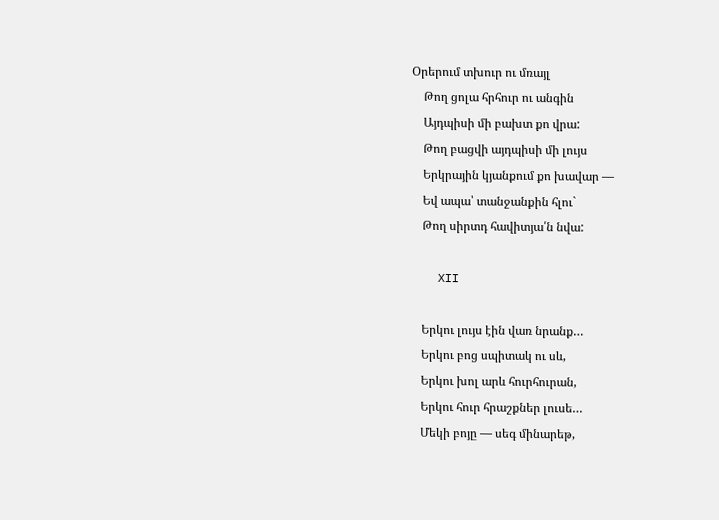Օրերում տխուր ու մռայլ
    Թող ցոլա հրհուր ու անգին
    Այդպիսի մի բախտ քո վրա:
    Թող բացվի այդպիսի մի լույս
    Երկրային կյանքում քո խավար —
    Եվ ապա՝ տանջանքին հլու`
    Թող սիրտդ հավիտյա՛ն նվա:

    XII

    Երկու լույս էին վառ նրանք…
    Երկու բոց սպիտակ ու սև,
    Երկու խոլ արև հուրհուրան,
    Երկու հուր հրաշքներ լուսե…
    Մեկի բոյը — սեգ մինարեթ,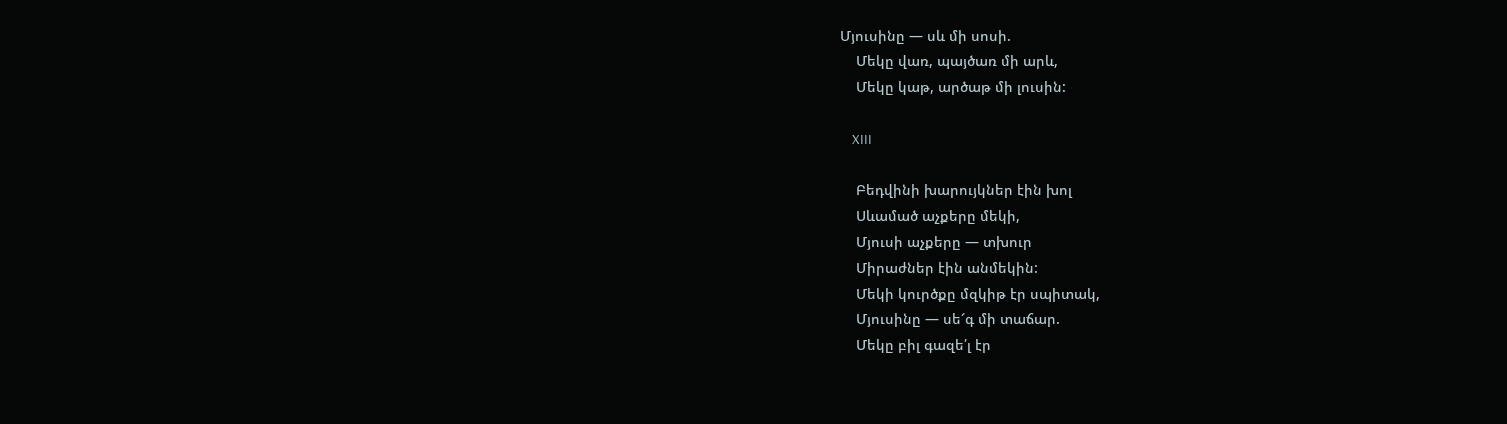Մյուսինը — սև մի սոսի.
    Մեկը վառ, պայծառ մի արև,
    Մեկը կաթ, արծաթ մի լուսին:

    XIII

    Բեդվինի խարույկներ էին խոլ
    Սևամած աչքերը մեկի,
    Մյուսի աչքերը — տխուր
    Միրաժներ էին անմեկին:
    Մեկի կուրծքը մզկիթ էր սպիտակ,
    Մյուսինը — սե՜գ մի տաճար.
    Մեկը բիլ գազե՛լ էր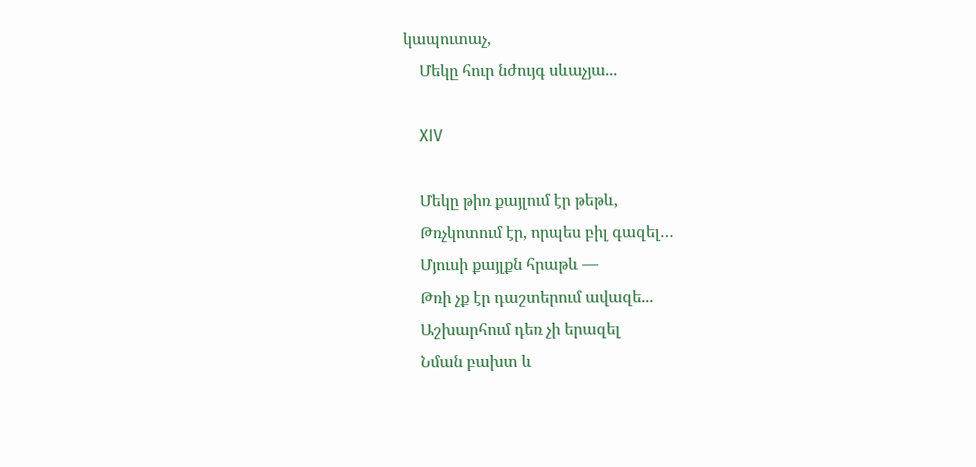կապուտաչ,
    Մեկը հուր նժույգ սևաչյա...

    XIV

    Մեկը թիռ քայլում էր թեթև,
    Թռչկոտում էր, որպես բիլ գազել…
    Մյուսի քայլքն հրաթև —
    Թռի չք էր դաշտերում ավազե...
    Աշխարհում դեռ չի երազել
    Նման բախտ և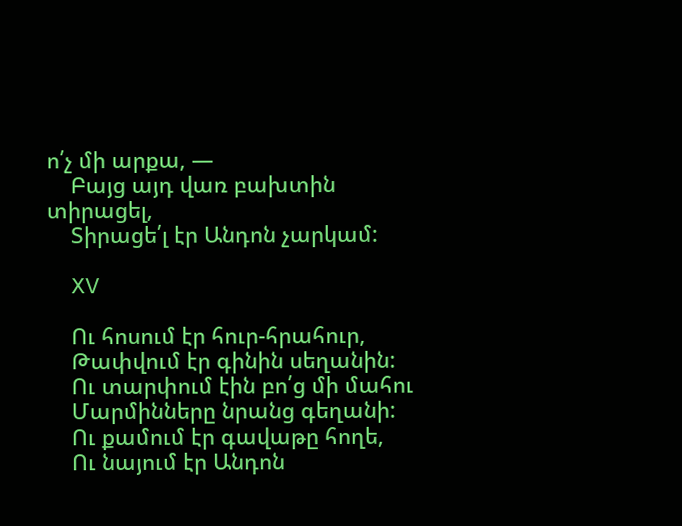ո՛չ մի արքա, —
    Բայց այդ վառ բախտին տիրացել,
    Տիրացե՛լ էր Անդոն չարկամ:

    XV

    Ու հոսում էր հուր-հրահուր,
    Թափվում էր գինին սեղանին:
    Ու տարփում էին բո՛ց մի մահու
    Մարմինները նրանց գեղանի:
    Ու քամում էր գավաթը հողե,
    Ու նայում էր Անդոն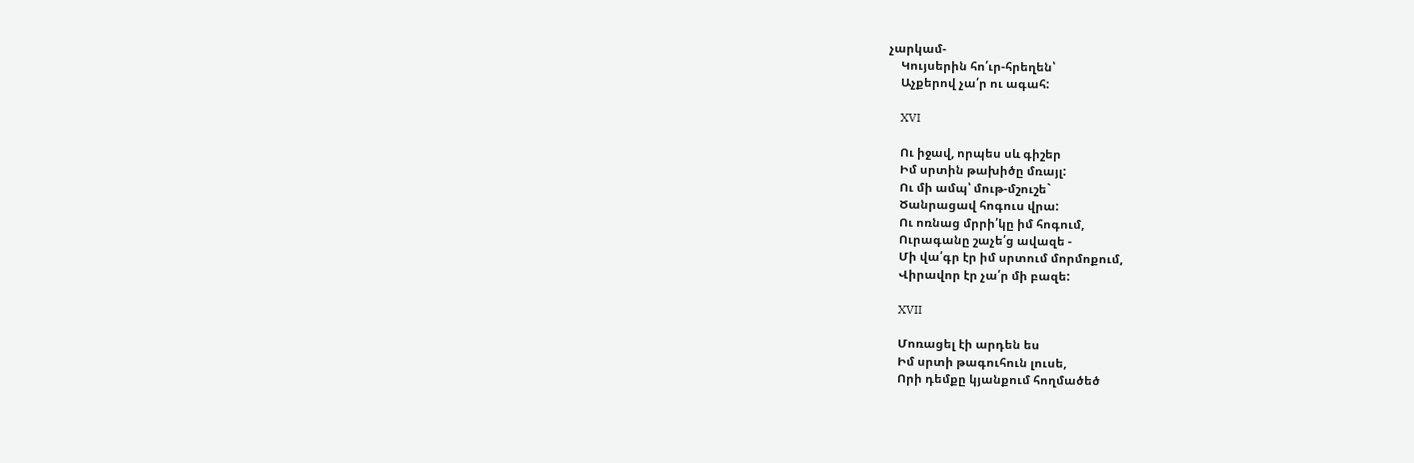չարկամ-
    Կույսերին հո՛ւր-հրեղեն՝
    Աչքերով չա՛ր ու ագահ:

    XVI

    Ու իջավ, որպես սև գիշեր
    Իմ սրտին թախիծը մռայլ:
    Ու մի ամպ՝ մութ-մշուշե`
    Ծանրացավ հոգուս վրա:
    Ու ոռնաց մրրի՛կը իմ հոգում,
    Ուրագանը շաչե՛ց ավազե -
    Մի վա՛գր էր իմ սրտում մորմոքում,
    Վիրավոր էր չա՛ր մի բազե:

    XVII

    Մոռացել էի արդեն ես
    Իմ սրտի թագուհուն լուսե,
    Որի դեմքը կյանքում հողմածեծ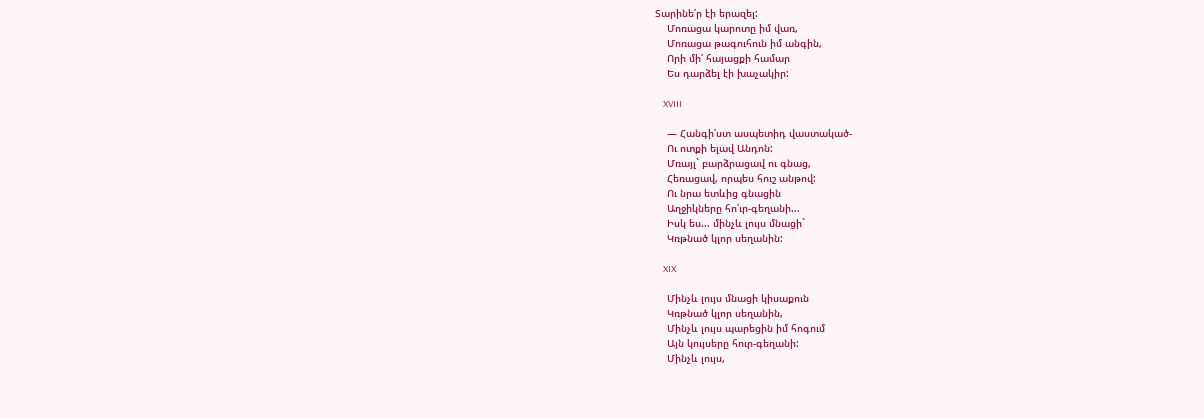Տարինե՛ր էի երազել:
    Մոռացա կարոտը իմ վառ,
    Մոռացա թագուհուն իմ անգին,
    Որի մի՛ հայացքի համար
    Ես դարձել էի խաչակիր:

    XVIII

    — Հանգի՛ստ ասպետիդ վաստակած-
    Ու ոտքի ելավ Անդոն:
    Մռայլ` բարձրացավ ու գնաց,
    Հեռացավ, որպես հուշ անթով:
    Ու նրա ետևից գնացին
    Աղջիկները հո՛ւր-գեղանի...
    Իսկ ես... մինչև լույս մնացի`
    Կռթնած կլոր սեղանին:

    XIX

    Մինչև լույս մնացի կիսաքուն
    Կռթնած կլոր սեղանին,
    Մինչև լույս պարեցին իմ հոգում
    Այն կույսերը հուր-գեղանի:
    Մինչև լույս,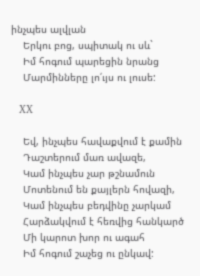ինչպես ալվլան
    Երկու բոց, սպիտակ ու սև`
    Իմ հոգում պարեցին նրանց
    Մարմինները լո՛ւյս ու լուսե:

    XX

    Եվ, ինչպես հավաքվում է քամին
    Դաշտերում մառ ավազե,
    Կամ ինչպես չար թշնամուն
    Մոտենում են քայլերն հովազի,
    Կամ ինչպես բեդվինը չարկամ
    Հարձակվում է հեռվից հանկարծ
    Մի կարոտ խոր ու ագահ
    Իմ հոգում շաչեց ու ընկավ: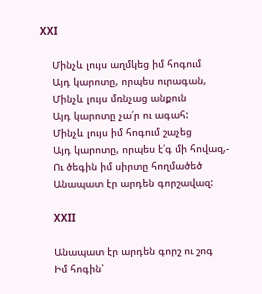XXI

    Մինչև լույս աղմկեց իմ հոգում
    Այդ կարոտը, որպես ուրագան,
    Մինչև լույս մռնչաց անքուն
    Այդ կարոտը չա՛ր ու ագահ:
    Մինչև լույս իմ հոգում շաչեց
    Այդ կարոտը, որպես է՛գ մի հովազ,-
    Ու ծեգին իմ սիրտը հողմածեծ
    Անապատ էր արդեն գորշավազ:

    XXII

    Անապատ էր արդեն գորշ ու շոգ
    Իմ հոգին՝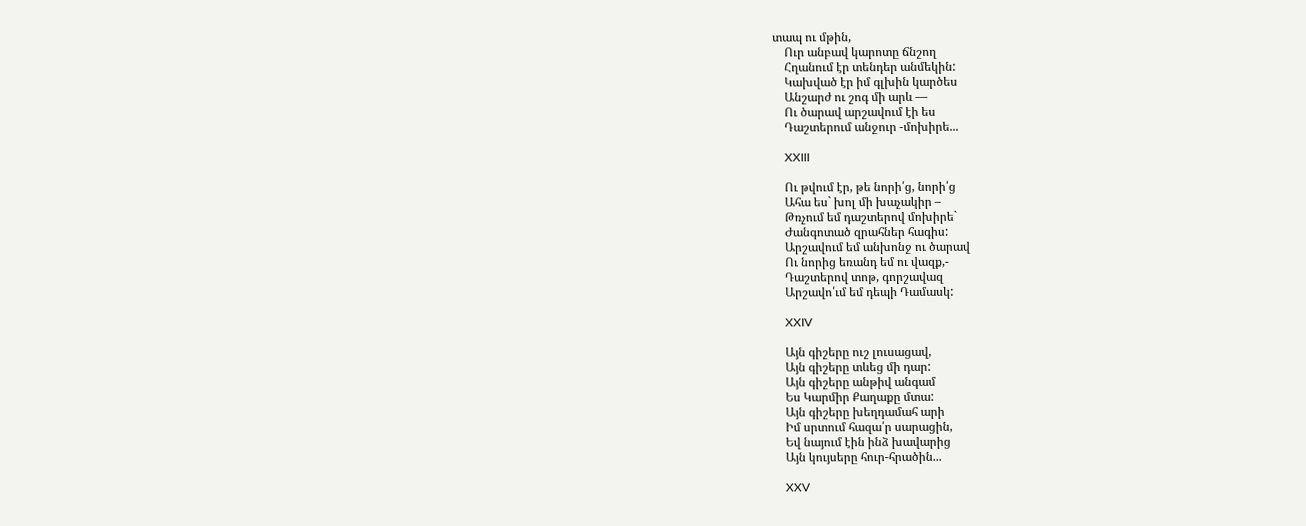տապ ու մթին,
    Ուր անբավ կարոտը ճնշող
    Հղանում էր տենդեր անմեկին:
    Կախված էր իմ գլխին կարծես
    Անշարժ ու շոգ մի արև —
    Ու ծարավ արշավում էի ես
    Դաշտերում անջուր -մոխիրե...

    XXIII

    Ու թվում էր, թե նորի՛ց, նորի՛ց
    Ահա ես` խոլ մի խաչակիր –
    Թռչում եմ դաշտերով մոխիրե`
    Ժանգոտած զրահներ հագիս:
    Արշավում եմ անխոնջ ու ծարավ
    Ու նորից եռանդ եմ ու վազք,-
    Դաշտերով տոթ, գորշավազ
    Արշավո՛ւմ եմ դեպի Դամասկ:

    XXIV

    Այն գիշերը ուշ լուսացավ,
    Այն գիշերը տևեց մի դար:
    Այն գիշերը անթիվ անգամ
    Ես Կարմիր Քաղաքը մտա:
    Այն գիշերը խեղդամահ արի
    Իմ սրտում հազա՛ր սարացին,
    Եվ նայում էին ինձ խավարից
    Այն կույսերը հուր-հրածին...

    XXV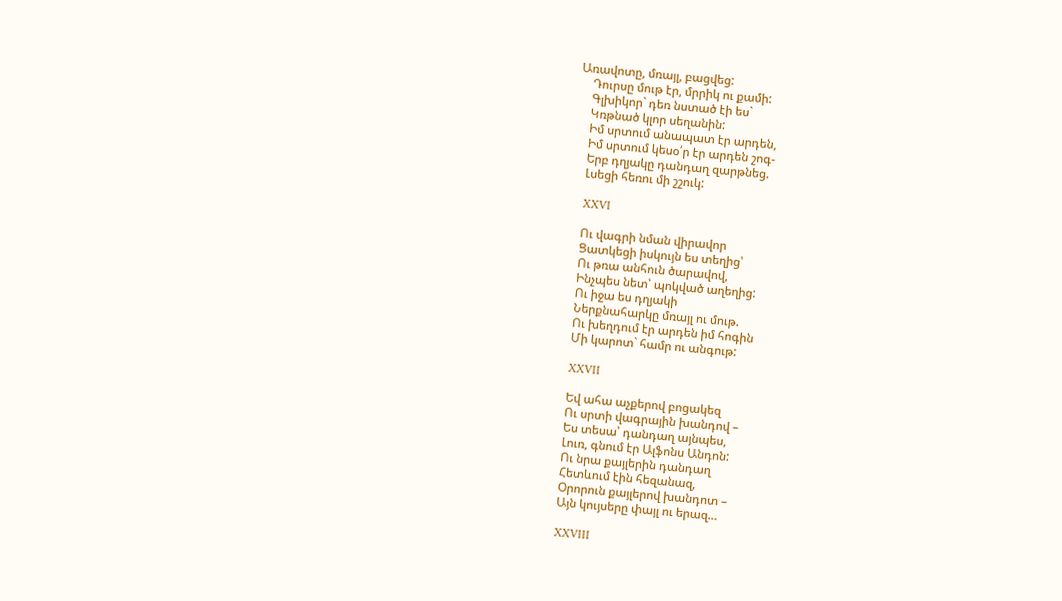Առավոտը, մռայլ, բացվեց:
    Դուրսը մութ էր, մրրիկ ու քամի:
    Գլխիկոր` դեռ նստած էի ես`
    Կռթնած կլոր սեղանին:
    Իմ սրտում անապատ էր արդեն,
    Իմ սրտում կեսօ՛ր էր արդեն շոգ-
    Երբ դղյակը դանդաղ զարթնեց.
    Լսեցի հեռու մի շշուկ:

    XXVI

    Ու վագրի նման վիրավոր
    Ցատկեցի իսկույն ես տեղից՝
    Ու թռա անհուն ծարավով,
    Ինչպես նետ՝ պոկված աղեղից:
    Ու իջա ես դղյակի
    Ներքնահարկը մռայլ ու մութ.
    Ու խեղդում էր արդեն իմ հոգին
    Մի կարոտ` համր ու անգութ:

    XXVII

    Եվ ահա աչքերով բոցակեզ
    Ու սրտի վագրային խանդով –
    Ես տեսա՝ դանդաղ այնպես,
    Լուռ, գնում էր Ալֆոնս Անդոն:
    Ու նրա քայլերին դանդաղ
    Հետևում էին հեզանազ,
    Օրորուն քայլերով խանդոտ –
    Այն կույսերը փայլ ու երազ…

    XXVIII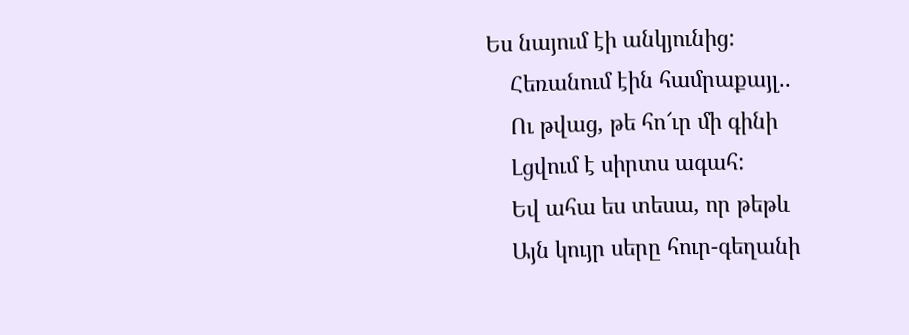Ես նայում էի անկյունից:
    Հեռանում էին համրաքայլ..
    Ու թվաց, թե հո՜ւր մի գինի
    Լցվում է սիրտս ագահ:
    Եվ ահա ես տեսա, որ թեթև
    Այն կույր սերը հուր-գեղանի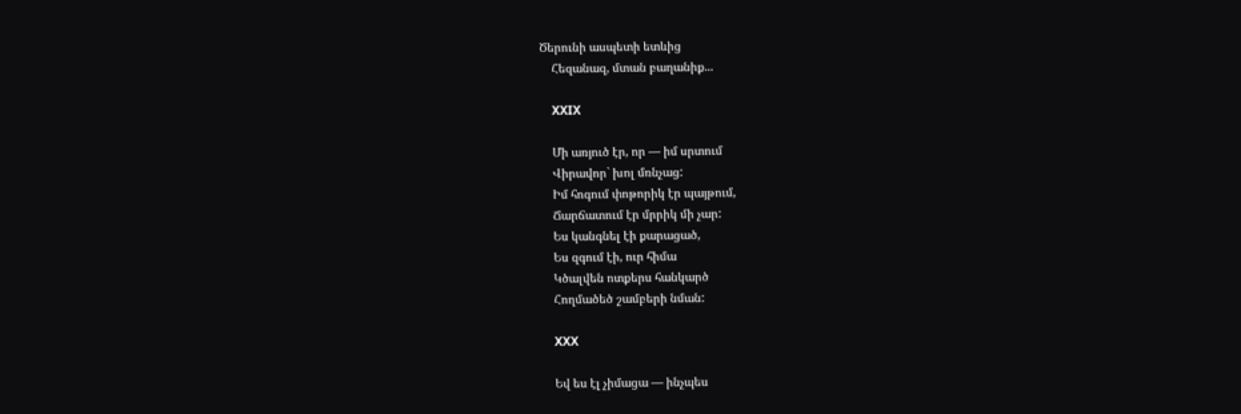Ծերունի ասպետի ետևից
    Հեզանազ, մտան բաղանիք...

    XXIX

    Մի առյուծ էր, որ — իմ սրտում
    Վիրավոր` խոլ մռնչաց:
    Իմ հոգում փոթորիկ էր պայթում,
    Ճարճատում էր մրրիկ մի չար:
    Ես կանգնել էի քարացած,
    Ես զգում էի, ուր հիմա
    Կծալվեն ոտքերս հանկարծ
    Հողմածեծ շամբերի նման:

    XXX

    Եվ ես էլ չիմացա — ինչպես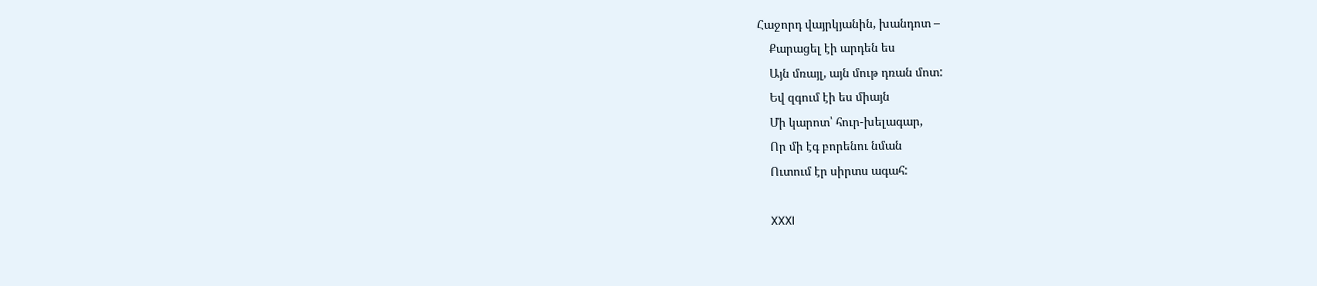Հաջորդ վայրկյանին, խանդոտ –
    Քարացել էի արդեն ես
    Այն մռայլ, այն մութ դռան մոտ:
    Եվ զգում էի ես միայն
    Մի կարոտ՝ հուր-խելագար,
    Որ մի էգ բորենու նման
    Ուտում էր սիրտս ագահ:

    XXXI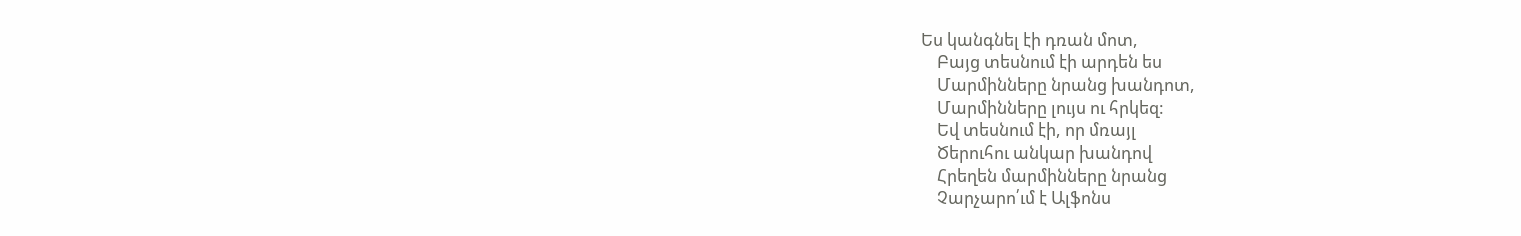Ես կանգնել էի դռան մոտ,
    Բայց տեսնում էի արդեն ես
    Մարմինները նրանց խանդոտ,
    Մարմինները լույս ու հրկեզ:
    Եվ տեսնում էի, որ մռայլ
    Ծերուհու անկար խանդով
    Հրեղեն մարմինները նրանց
    Չարչարո՛ւմ է Ալֆոնս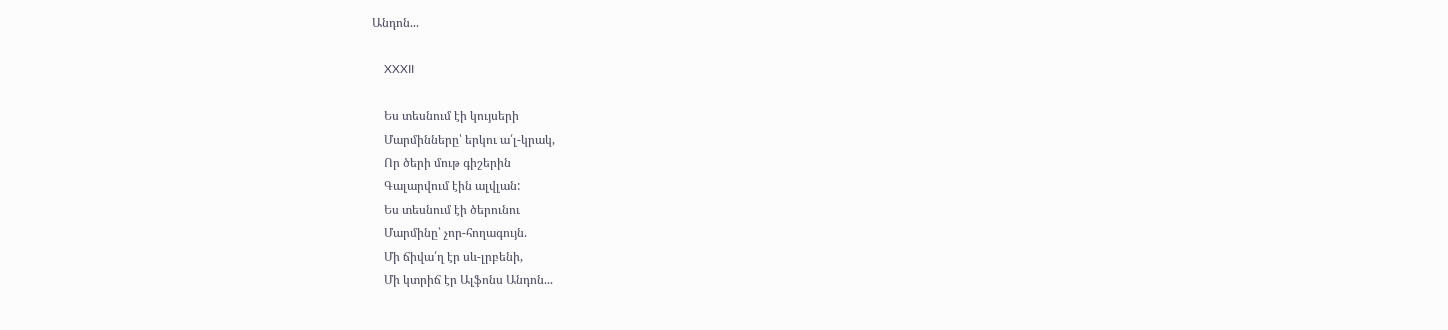Անդոն...

    XXXII

    Ես տեսնում էի կույսերի
    Մարմինները՝ երկու ա՛լ-կրակ,
    Որ ծերի մութ գիշերին
    Գալարվում էին ալվլան:
    Ես տեսնում էի ծերունու
    Մարմինը՝ չոր-հողագույն.
    Մի ճիվա՛ղ էր սև-լրբենի,
    Մի կտրիճ էր Ալֆոնս Անդոն...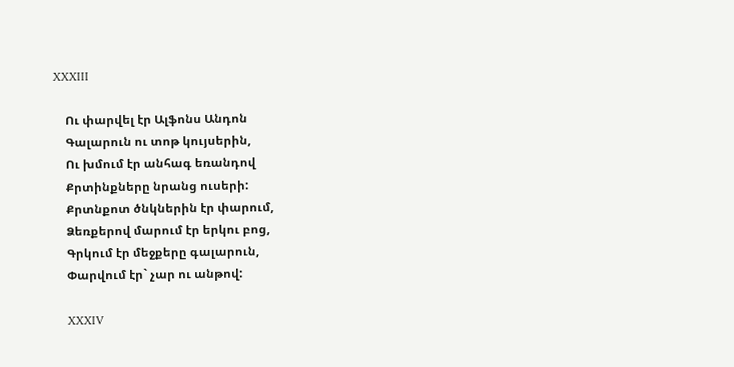XXXIII

    Ու փարվել էր Ալֆոնս Անդոն
    Գալարուն ու տոթ կույսերին,
    Ու խմում էր անհագ եռանդով
    Քրտինքները նրանց ուսերի:
    Քրտնքոտ ծնկներին էր փարում,
    Ձեռքերով մարում էր երկու բոց,
    Գրկում էր մեջքերը գալարուն,
    Փարվում էր` չար ու անթով:

    XXXIV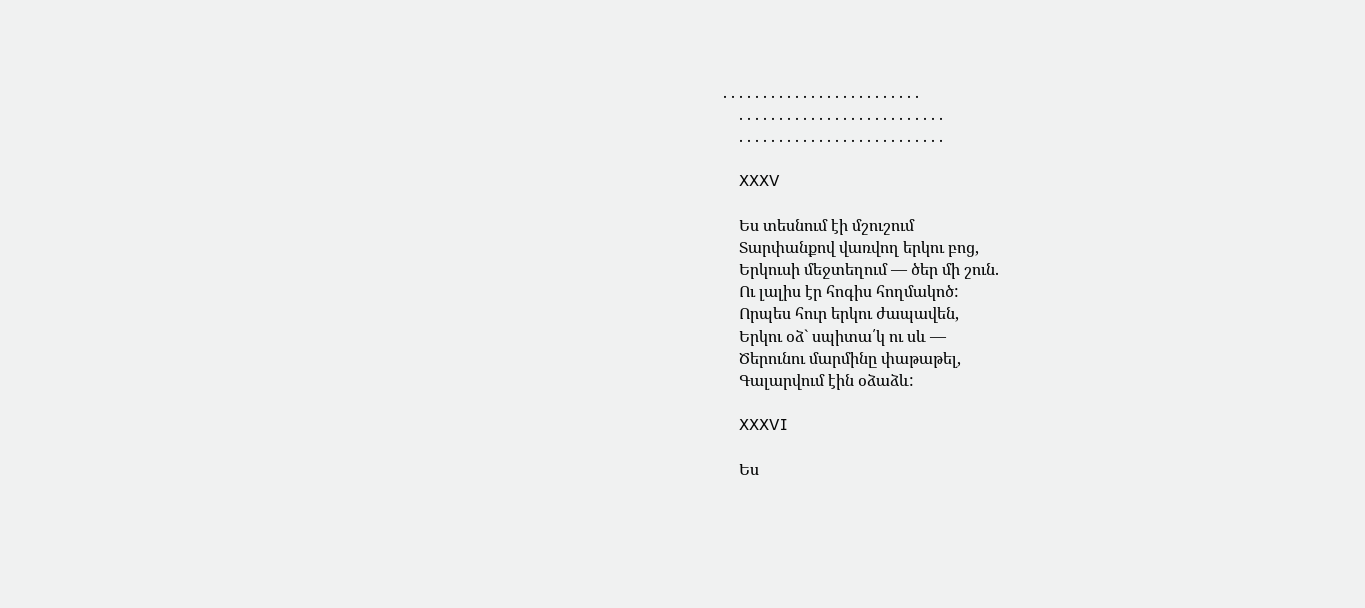. . . . . . . . . . . . . . . . . . . . . . . . .
    . . . . . . . . . . . . . . . . . . . . . . . . . .
    . . . . . . . . . . . . . . . . . . . . . . . . . .

    XXXV

    Ես տեսնում էի մշուշում
    Տարփանքով վառվող երկու բոց,
    Երկուսի մեջտեղում — ծեր մի շուն.
    Ու լալիս էր հոգիս հողմակոծ:
    Որպես հուր երկու ժապավեն,
    Երկու օձ` սպիտա՛կ ու սև —
    Ծերունու մարմինը փաթաթել,
    Գալարվում էին օձաձև:

    XXXVI

    Ես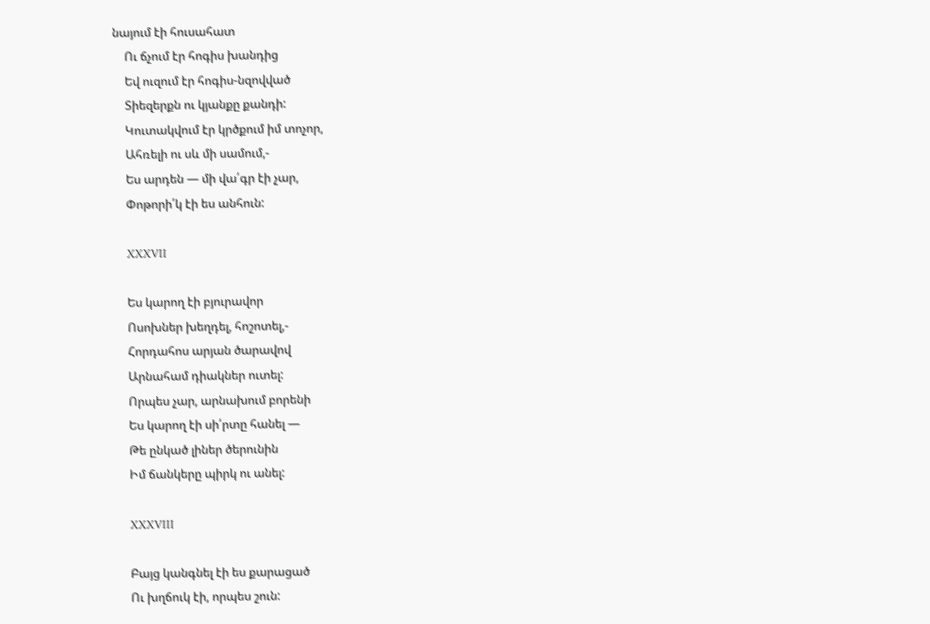նայում էի հուսահատ
    Ու ճչում էր հոգիս խանդից
    Եվ ուզում էր հոգիս-նզովված
    Տիեզերքն ու կյանքը քանդի:
    Կուտակվում էր կրծքում իմ տոչոր,
    Ահռելի ու սև մի սամում,-
    Ես արդեն — մի վա՛գր էի չար,
    Փոթորի՛կ էի ես անհուն:

    XXXVII

    Ես կարող էի բյուրավոր
    Ոսոխներ խեղդել, հոշոտել,-
    Հորդահոս արյան ծարավով
    Արնահամ դիակներ ուտել:
    Որպես չար, արնախում բորենի
    Ես կարող էի սի՛րտը հանել —
    Թե ընկած լիներ ծերունին
    Իմ ճանկերը պիրկ ու անել:

    XXXVIII

    Բայց կանգնել էի ես քարացած
    Ու խղճուկ էի, որպես շուն: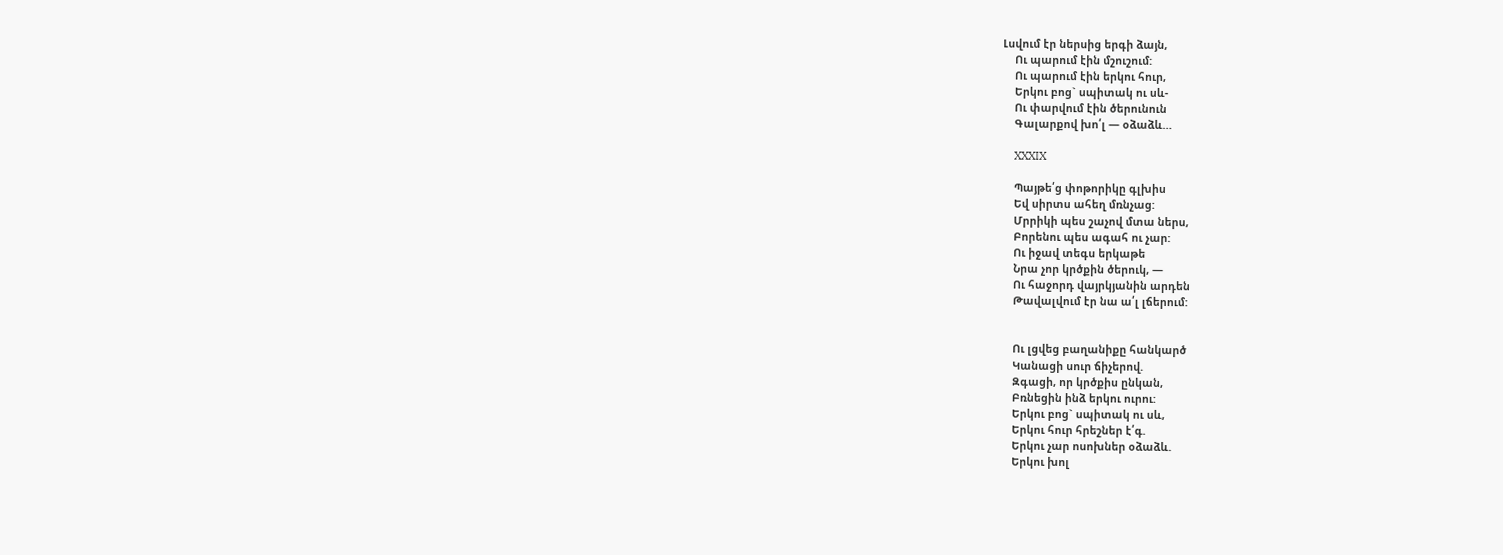Լսվում էր ներսից երգի ձայն,
    Ու պարում էին մշուշում:
    Ու պարում էին երկու հուր,
    Երկու բոց` սպիտակ ու սև-
    Ու փարվում էին ծերունուն
    Գալարքով խո՛լ — օձաձև…

    XXXIX

    Պայթե՛ց փոթորիկը գլխիս
    Եվ սիրտս ահեղ մռնչաց:
    Մրրիկի պես շաչով մտա ներս,
    Բորենու պես ագահ ու չար:
    Ու իջավ տեգս երկաթե
    Նրա չոր կրծքին ծերուկ, —
    Ու հաջորդ վայրկյանին արդեն
    Թավալվում էր նա ա՛լ լճերում:


    Ու լցվեց բաղանիքը հանկարծ
    Կանացի սուր ճիչերով.
    Զգացի, որ կրծքիս ընկան,
    Բռնեցին ինձ երկու ուրու:
    Երկու բոց` սպիտակ ու սև,
    Երկու հուր հրեշներ է՛գ.
    Երկու չար ոսոխներ օձաձև.
    Երկու խոլ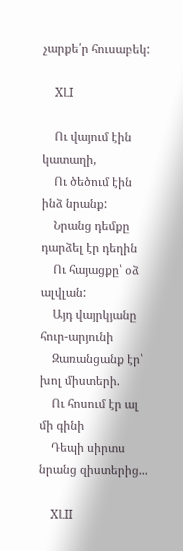չարքե՛ր հուսաբեկ:

    XԼI

    Ու վայում էին կատաղի,
    Ու ծեծում էին ինձ նրանք:
    Նրանց դեմքը դարձել էր դեղին
    Ու հայացքը՝ օձ ալվլան:
    Այդ վայրկյանը հուր-արյունի
    Զառանցանք էր՝ խոլ միստերի.
    Ու հոսում էր ալ մի գինի
    Դեպի սիրտս նրանց զիստերից...

    XԼII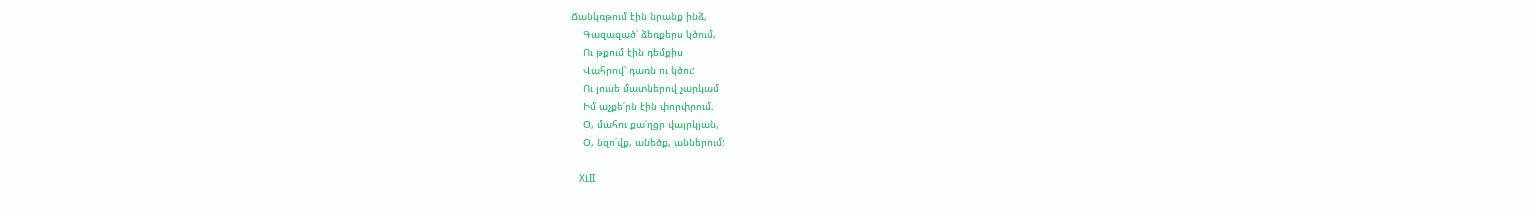Ճանկռթում էին նրանք ինձ,
    Գազազած՝ ձեռքերս կծում,
    Ու թքում էին դեմքիս
    Վահրով՝ դառն ու կծու:
    Ու լուսե մատներով չարկամ
    Իմ աչքե՛րն էին փորփրում.
    Օ, մահու քա՛ղցր վայրկյան,
    Օ, նզո՛վք, անեծք, աններում:

    XԼII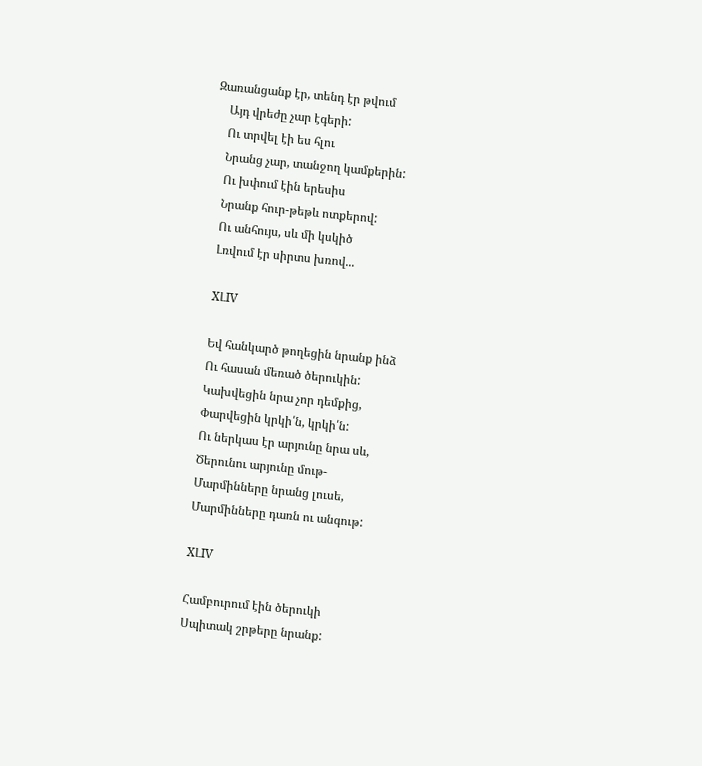Զառանցանք էր, տենդ էր թվում
    Այդ վրեժը չար էգերի:
    Ու տրվել էի ես հլու
    Նրանց չար, տանջող կամքերին:
    Ու խփում էին երեսիս
    Նրանք հուր-թեթև ոտքերով:
    Ու անհույս, սև մի կսկիծ
    Լռվում էր սիրտս խռով...

    XԼIV

    Եվ հանկարծ թողեցին նրանք ինձ
    Ու հասան մեռած ծերուկին:
    Կախվեցին նրա չոր դեմքից,
    Փարվեցին կրկի՛ն, կրկի՛ն:
    Ու ներկաս էր արյունը նրա սև,
    Ծերունու արյունը մութ-
    Մարմինները նրանց լուսե,
    Մարմինները դառն ու անգութ:

    XԼIV

    Համբուրում էին ծերուկի
    Սպիտակ շրթերը նրանք: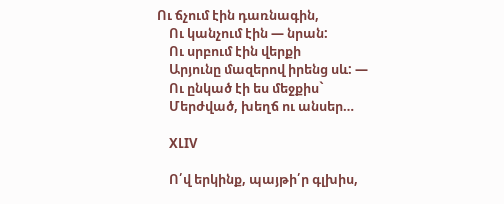Ու ճչում էին դառնագին,
    Ու կանչում էին — նրան:
    Ու սրբում էին վերքի
    Արյունը մազերով իրենց սև: —
    Ու ընկած էի ես մեջքիս`
    Մերժված, խեղճ ու անսեր…

    XԼIV

    Ո՛վ երկինք, պայթի՛ր գլխիս,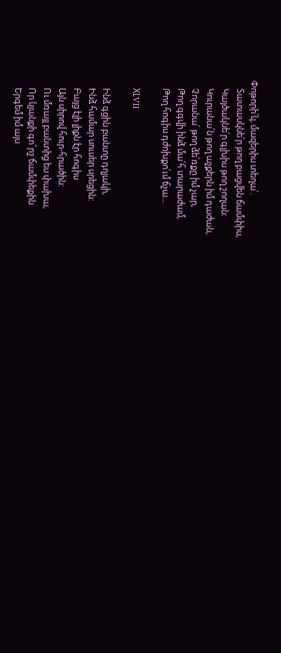Փոթորի՛կ, մազերիս տեղա՛.
    Տատասկնե՛ր թող բացվեն ճամփիս,
    Կայծակնե՛ր գլխիս թող շողան:
    Կուրանա՛ն թող աչքերն իմ դաժան,
    Չորանա՛ թող ձե՛ռքը իմ չար,
    Թող գգվի ինձ մա՛հ տարաժամ,
    Թող հոգիս դժոխքո՛ւմ ճչա...

    XԼVII

    Ինձ գցին բանտը դղյակի,
    Ինձ համար սուսեր սրեցին:
    Բայց էլի լիքն էր հոգիս
    Այն սիրով հուր-հրածին:
    Ու մռայլ բանտից ես փախա,
    Որ կյանքի գո՜րշ ճամփեքին
    Երգեմ իմ այս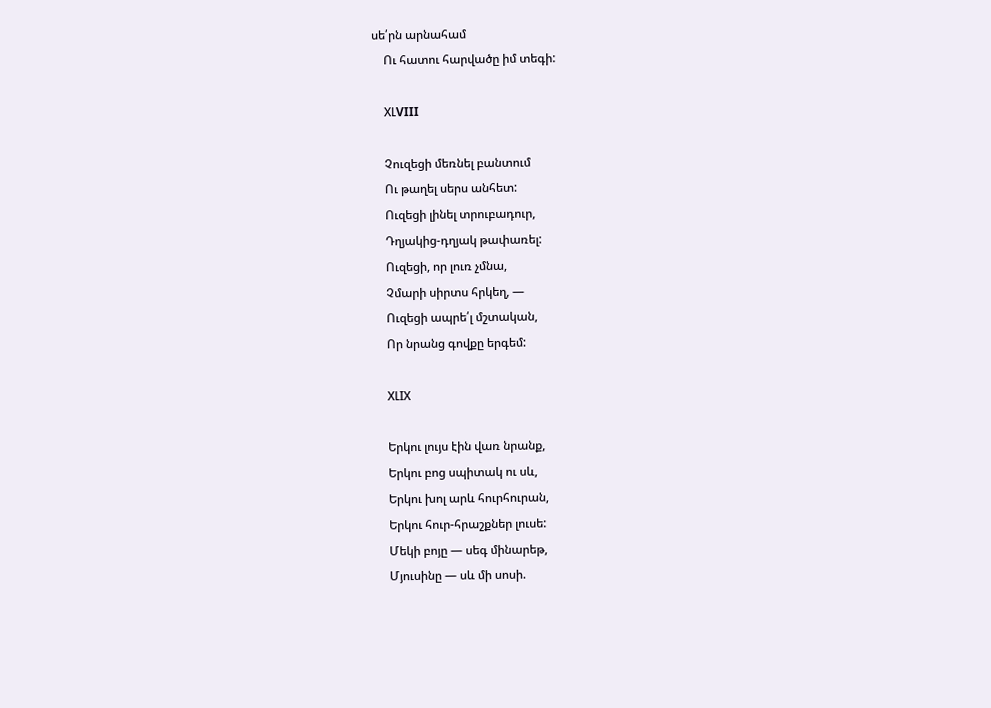սե՛րն արնահամ
    Ու հատու հարվածը իմ տեգի:

    XԼVIII

    Չուզեցի մեռնել բանտում
    Ու թաղել սերս անհետ:
    Ուզեցի լինել տրուբադուր,
    Դղյակից-դղյակ թափառել:
    Ուզեցի, որ լուռ չմնա,
    Չմարի սիրտս հրկեղ, —
    Ուզեցի ապրե՛լ մշտական,
    Որ նրանց գովքը երգեմ:

    XԼIX

    Երկու լույս էին վառ նրանք,
    Երկու բոց սպիտակ ու սև,
    Երկու խոլ արև հուրհուրան,
    Երկու հուր-հրաշքներ լուսե:
    Մեկի բոյը — սեգ մինարեթ,
    Մյուսինը — սև մի սոսի.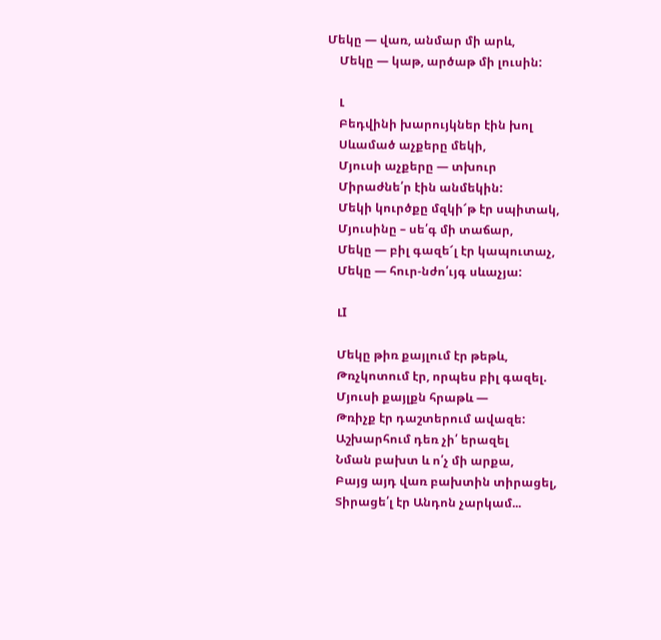Մեկը — վառ, անմար մի արև,
    Մեկը — կաթ, արծաթ մի լուսին:

    Լ
    Բեդվինի խարույկներ էին խոլ
    Սևամած աչքերը մեկի,
    Մյուսի աչքերը — տխուր
    Միրաժնե՛ր էին անմեկին:
    Մեկի կուրծքը մզկի՜թ էր սպիտակ,
    Մյուսինը – սե՛գ մի տաճար,
    Մեկը — բիլ գազե՜լ էր կապուտաչ,
    Մեկը — հուր-նժո՛ւյգ սևաչյա:

    ԼI

    Մեկը թիռ քայլում էր թեթև,
    Թռչկոտում էր, որպես բիլ գազել.
    Մյուսի քայլքն հրաթև —
    Թռիչք էր դաշտերում ավազե:
    Աշխարհում դեռ չի՛ երազել
    Նման բախտ և ո՛չ մի արքա,
    Բայց այդ վառ բախտին տիրացել,
    Տիրացե՛լ էր Անդոն չարկամ...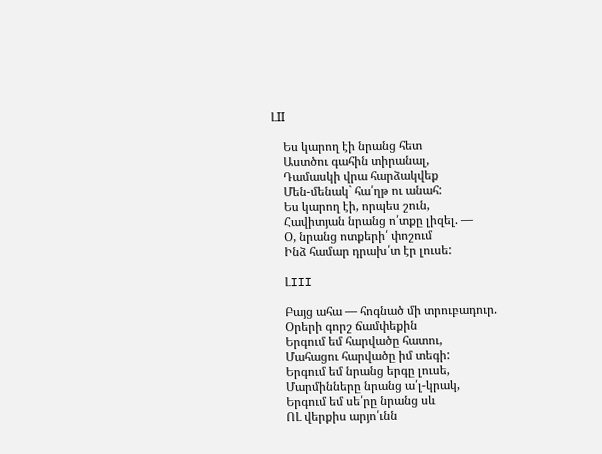ԼII

    Ես կարող էի նրանց հետ
    Աստծու գահին տիրանալ,
    Դամասկի վրա հարձակվեք
    Մեն-մենակ` հա՛ղթ ու անահ:
    Ես կարող էի, որպես շուն,
    Հավիտյան նրանց ո՛տքը լիզել. —
    Օ, նրանց ոտքերի՛ փոշում
    Ինձ համար դրախ՛տ էր լուսե:

    ԼIII

    Բայց ահա — հոգնած մի տրուբադուր.
    Օրերի գորշ ճամփեքին
    Երգում եմ հարվածը հատու,
    Մահացու հարվածը իմ տեգի:
    Երգում եմ նրանց երգը լուսե,
    Մարմինները նրանց ա՛լ-կրակ,
    Երգում եմ սե՛րը նրանց սև
    ՈԼ վերքիս արյո՛ւնն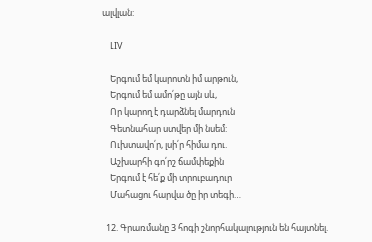ալվլան:

    ԼIV

    Երգում եմ կարոտն իմ արթուն,
    Երգում եմ ամո՛թը այն սև,
    Որ կարող է դարձնել մարդուն
    Գետնահար ստվեր մի նսեմ:
    Ուխտավո՛ր, լսի՛ր հիմա դու.
    Աշխարհի գո՛րշ ճամփեքին
    Երգում է հե՛ք մի տրուբադուր
    Մահացու հարվա ծը իր տեգի…

  12. Գրառմանը 3 հոգի շնորհակալություն են հայտնել.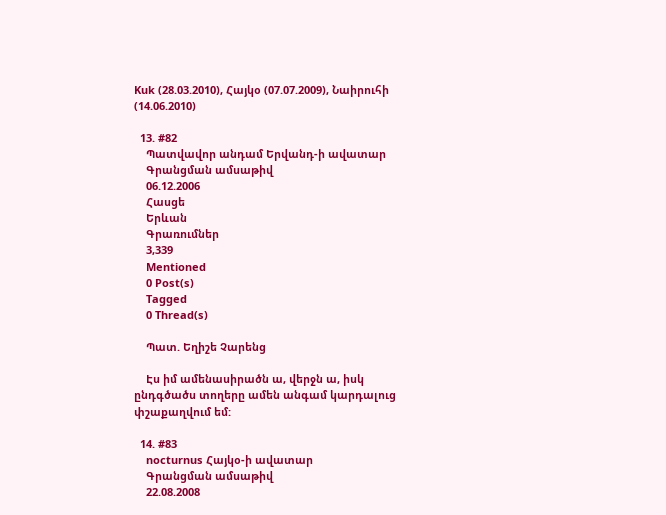Kuk (28.03.2010), Հայկօ (07.07.2009), Նաիրուհի (14.06.2010)

  13. #82
    Պատվավոր անդամ Երվանդ-ի ավատար
    Գրանցման ամսաթիվ
    06.12.2006
    Հասցե
    Երևան
    Գրառումներ
    3,339
    Mentioned
    0 Post(s)
    Tagged
    0 Thread(s)

    Պատ. Եղիշե Չարենց

    Էս իմ ամենասիրածն ա, վերջն ա, իսկ ընդգծածս տողերը ամեն անգամ կարդալուց փշաքաղվում եմ:

  14. #83
    nocturnus Հայկօ-ի ավատար
    Գրանցման ամսաթիվ
    22.08.2008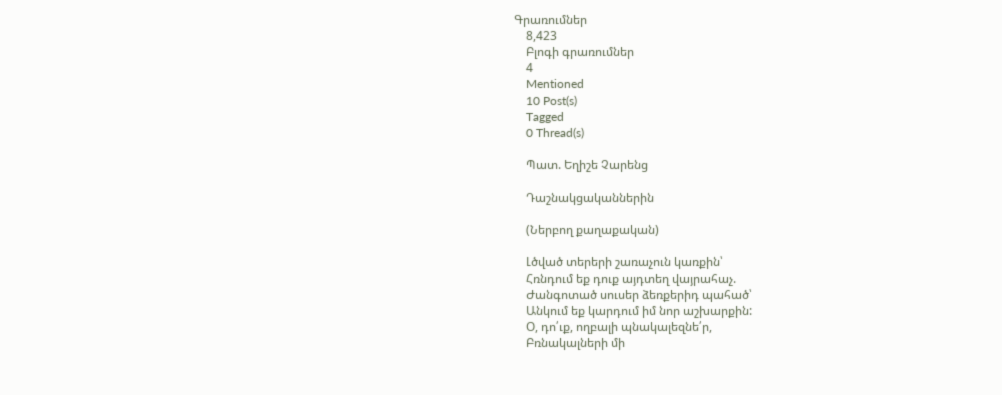Գրառումներ
    8,423
    Բլոգի գրառումներ
    4
    Mentioned
    10 Post(s)
    Tagged
    0 Thread(s)

    Պատ. Եղիշե Չարենց

    Դաշնակցականներին

    (Ներբող քաղաքական)

    Լծված տերերի շառաչուն կառքին՝
    Հռնդում եք դուք այդտեղ վայրահաչ.
    Ժանգոտած սուսեր ձեռքերիդ պահած՝
    Անկում եք կարդում իմ նոր աշխարքին:
    Օ, դո՛ւք, ողբալի պնակալեզնե՛ր,
    Բռնակալների մի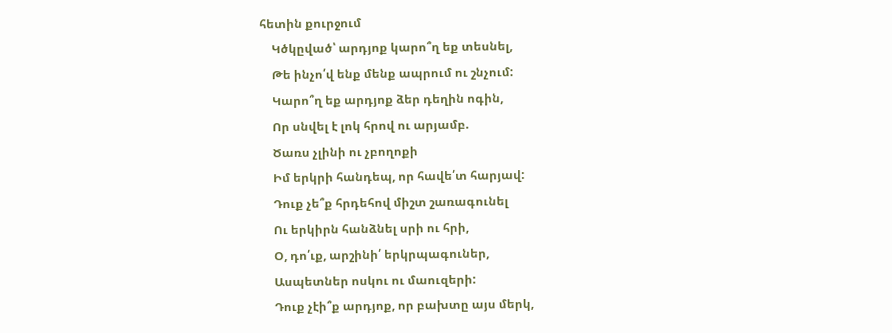հետին քուրջում
    Կծկըված՝ արդյոք կարո՞ղ եք տեսնել,
    Թե ինչո՛վ ենք մենք ապրում ու շնչում:
    Կարո՞ղ եք արդյոք ձեր դեղին ոգին,
    Որ սնվել է լոկ հրով ու արյամբ.
    Ծառս չլինի ու չբողոքի
    Իմ երկրի հանդեպ, որ հավե՛տ հարյավ:
    Դուք չե՞ք հրդեհով միշտ շառագունել
    Ու երկիրն հանձնել սրի ու հրի,
    Օ, դո՛ւք, արշինի՛ երկրպագուներ,
    Ասպետներ ոսկու ու մաուզերի:
    Դուք չէի՞ք արդյոք, որ բախտը այս մերկ,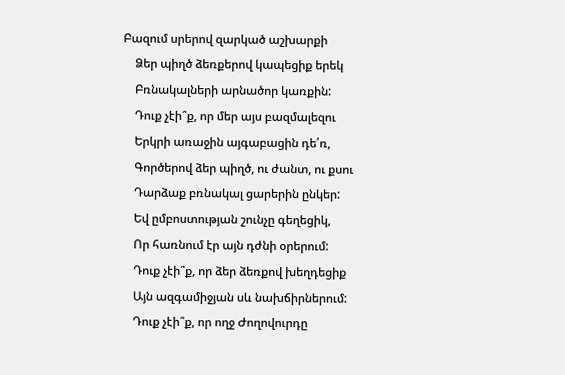Բազում սրերով զարկած աշխարքի
    Ձեր պիղծ ձեռքերով կապեցիք երեկ
    Բռնակալների արնածոր կառքին:
    Դուք չէի՞ք, որ մեր այս բազմալեզու
    Երկրի առաջին այգաբացին դե՛ռ,
    Գործերով ձեր պիղծ, ու ժանտ, ու քսու
    Դարձաք բռնակալ ցարերին ընկեր:
    Եվ ըմբոստության շունչը գեղեցիկ,
    Որ հառնում էր այն դժնի օրերում:
    Դուք չէի՞ք, որ ձեր ձեռքով խեղդեցիք
    Այն ազգամիջյան սև նախճիրներում:
    Դուք չէի՞ք, որ ողջ Ժողովուրդը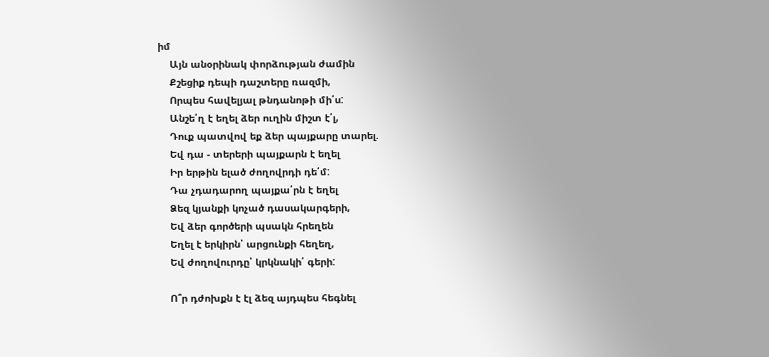իմ
    Այն անօրինակ փորձության ժամին
    Քշեցիք դեպի դաշտերը ռազմի,
    Որպես հավելյալ թնդանոթի մի՛ս:
    Անշե՛ղ է եղել ձեր ուղին միշտ է՛լ,
    Դուք պատվով եք ձեր պայքարը տարել.
    Եվ դա - տերերի պայքարն է եղել
    Իր երթին ելած ժողովրդի դե՛մ:
    Դա չդադարող պայքա՛րն է եղել
    Ձեզ կյանքի կոչած դասակարգերի,
    Եվ ձեր գործերի պսակն հրեղեն
    Եղել է երկիրն՝ արցունքի հեղեղ,
    Եվ ժողովուրդը՝ կրկնակի՛ գերի:

    Ո՞ր դժոխքն է էլ ձեզ այդպես հեգնել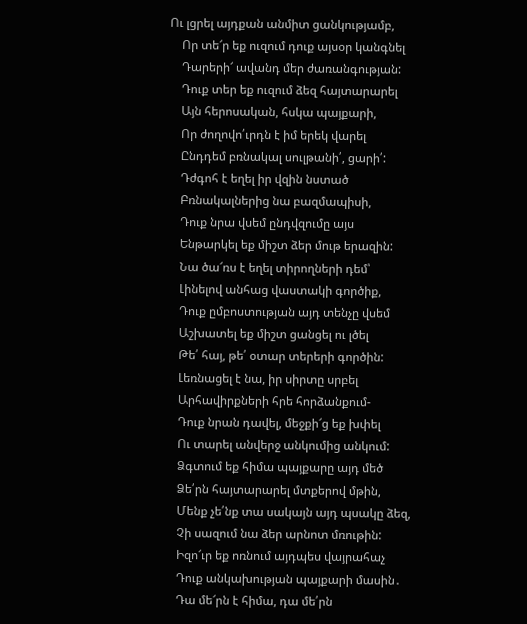Ու լցրել այդքան անմիտ ցանկությամբ,
    Որ տե՜ր եք ուզում դուք այսօր կանգնել
    Դարերի՜ ավանդ մեր ժառանգության:
    Դուք տեր եք ուզում ձեզ հայտարարել
    Այն հերոսական, հսկա պայքարի,
    Որ ժողովո՛ւրդն է իմ երեկ վարել
    Ընդդեմ բռնակալ սուլթանի՛, ցարի՛:
    Դժգոհ է եղել իր վզին նստած
    Բռնակալներից նա բազմապիսի,
    Դուք նրա վսեմ ընդվզումը այս
    Ենթարկել եք միշտ ձեր մութ երազին:
    Նա ծա՜ռս է եղել տիրողների դեմ՝
    Լինելով անհաց վաստակի գործիք,
    Դուք ըմբոստության այդ տենչը վսեմ
    Աշխատել եք միշտ ցանցել ու լծել
    Թե՛ հայ, թե՛ օտար տերերի գործին:
    Լեռնացել է նա, իր սիրտը սրբել
    Արհավիրքների հրե հորձանքում-
    Դուք նրան դավել, մեջքի՜ց եք խփել
    Ու տարել անվերջ անկումից անկում:
    Ձգտում եք հիմա պայքարը այդ մեծ
    Ձե՛րն հայտարարել մտքերով մթին,
    Մենք չե՛նք տա սակայն այդ պսակը ձեզ,
    Չի սազում նա ձեր արնոտ մռութին:
    Իզո՜ւր եք ոռնում այդպես վայրահաչ
    Դուք անկախության պայքարի մասին․
    Դա մե՜րն է հիմա, դա մե՛րն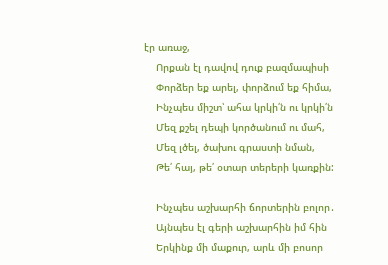էր առաջ,
    Որքան էլ դավով դուք բազմապիսի
    Փորձեր եք արել, փորձում եք հիմա,
    Ինչպես միշտ՝ ահա կրկի՛ն ու կրկի՛ն
    Մեզ քշել դեպի կործանում ու մահ,
    Մեզ լծել, ծախու գրաստի նման,
    Թե՛ հայ, թե՛ օտար տերերի կառքին:

    Ինչպես աշխարհի ճորտերին բոլոր․
    Այնպես էլ գերի աշխարհին իմ հին
    Երկինք մի մաքուր, արև մի բոսոր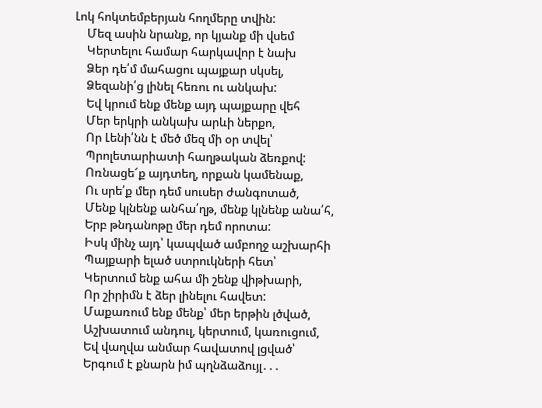Լոկ հոկտեմբերյան հողմերը տվին:
    Մեզ ասին նրանք, որ կյանք մի վսեմ
    Կերտելու համար հարկավոր է նախ
    Ձեր դե՛մ մահացու պայքար սկսել,
    Ձեզանի՛ց լինել հեռու ու անկախ:
    Եվ կրում ենք մենք այդ պայքարը վեհ
    Մեր երկրի անկախ արևի ներքո,
    Որ Լենի՛նն է մեծ մեզ մի օր տվել՝
    Պրոլետարիատի հաղթական ձեռքով:
    Ոռնացե՜ք այդտեղ, որքան կամենաք,
    Ու սրե՛ք մեր դեմ սուսեր ժանգոտած,
    Մենք կլնենք անհա՛ղթ, մենք կլնենք անա՛հ,
    Երբ թնդանոթը մեր դեմ որոտա:
    Իսկ մինչ այդ՝ կապված ամբողջ աշխարհի
    Պայքարի ելած ստրուկների հետ՝
    Կերտում ենք ահա մի շենք վիթխարի,
    Որ շիրիմն է ձեր լինելու հավետ:
    Մաքառում ենք մենք՝ մեր երթին լծված,
    Աշխատում անդուլ, կերտում, կառուցում,
    Եվ վաղվա անմար հավատով լցված՝
    Երգում է քնարն իմ պղնձաձույլ․․․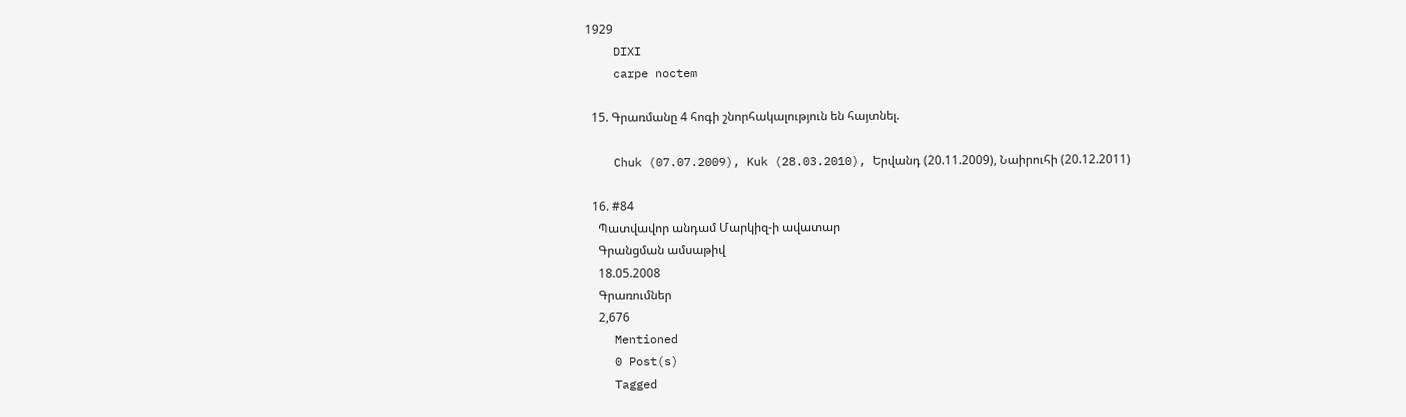1929
    DIXI
    carpe noctem

  15. Գրառմանը 4 հոգի շնորհակալություն են հայտնել.

    Chuk (07.07.2009), Kuk (28.03.2010), Երվանդ (20.11.2009), Նաիրուհի (20.12.2011)

  16. #84
    Պատվավոր անդամ Մարկիզ-ի ավատար
    Գրանցման ամսաթիվ
    18.05.2008
    Գրառումներ
    2,676
    Mentioned
    0 Post(s)
    Tagged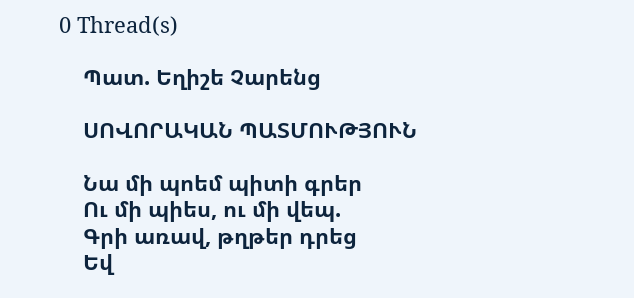0 Thread(s)

    Պատ. Եղիշե Չարենց

    ՍՈՎՈՐԱԿԱՆ ՊԱՏՄՈՒԹՅՈՒՆ

    Նա մի պոեմ պիտի գրեր
    Ու մի պիես, ու մի վեպ.
    Գրի առավ, թղթեր դրեց
    Եվ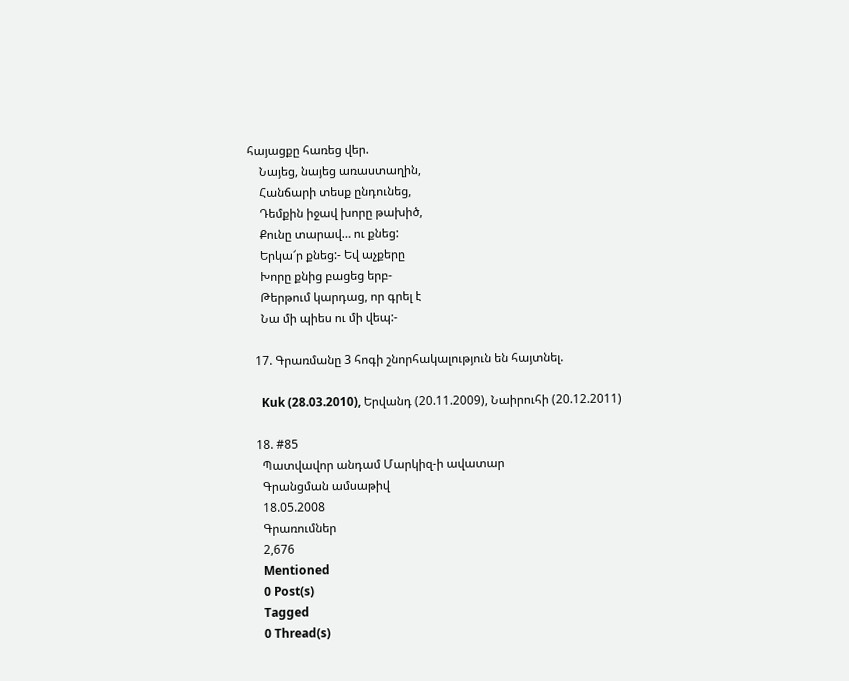հայացքը հառեց վեր.
    Նայեց, նայեց առաստաղին,
    Հանճարի տեսք ընդունեց,
    Դեմքին իջավ խորը թախիծ,
    Քունը տարավ… ու քնեց:
    Երկա՜ր քնեց:- Եվ աչքերը
    Խորը քնից բացեց երբ-
    Թերթում կարդաց, որ գրել է
    Նա մի պիես ու մի վեպ:-

  17. Գրառմանը 3 հոգի շնորհակալություն են հայտնել.

    Kuk (28.03.2010), Երվանդ (20.11.2009), Նաիրուհի (20.12.2011)

  18. #85
    Պատվավոր անդամ Մարկիզ-ի ավատար
    Գրանցման ամսաթիվ
    18.05.2008
    Գրառումներ
    2,676
    Mentioned
    0 Post(s)
    Tagged
    0 Thread(s)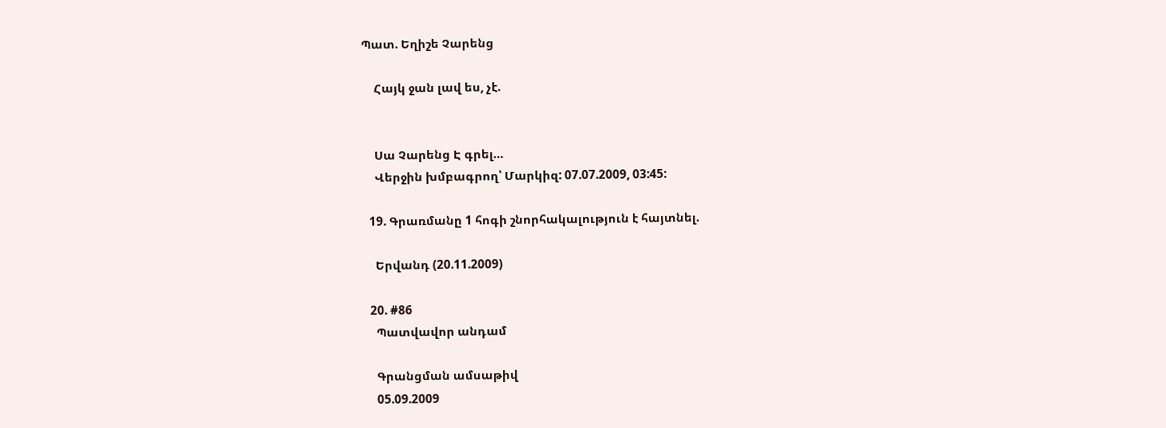Պատ. Եղիշե Չարենց

    Հայկ ջան լավ ես, չէ.


    Սա Չարենց Է գրել…
    Վերջին խմբագրող՝ Մարկիզ: 07.07.2009, 03:45:

  19. Գրառմանը 1 հոգի շնորհակալություն է հայտնել.

    Երվանդ (20.11.2009)

  20. #86
    Պատվավոր անդամ

    Գրանցման ամսաթիվ
    05.09.2009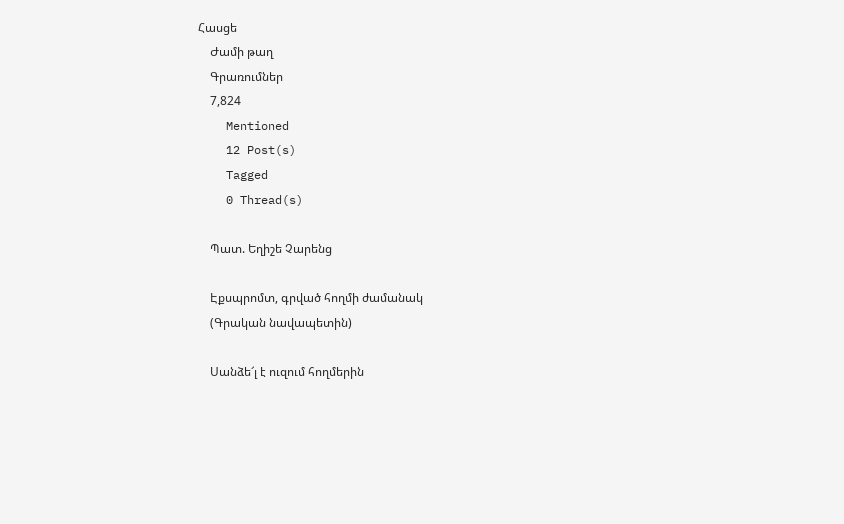Հասցե
    Ժամի թաղ
    Գրառումներ
    7,824
    Mentioned
    12 Post(s)
    Tagged
    0 Thread(s)

    Պատ. Եղիշե Չարենց

    Էքսպրոմտ, գրված հողմի ժամանակ
    (Գրական նավապետին)

    Սանձե՜լ է ուզում հողմերին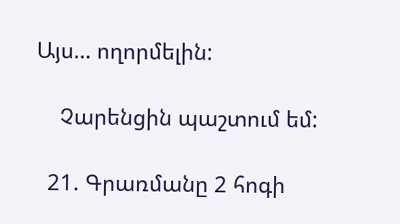Այս… ողորմելին:

    Չարենցին պաշտում եմ:

  21. Գրառմանը 2 հոգի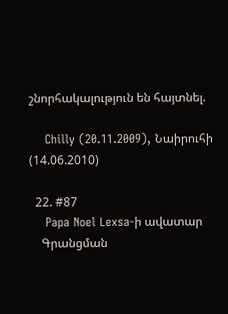շնորհակալություն են հայտնել.

    Chilly (20.11.2009), Նաիրուհի (14.06.2010)

  22. #87
    Papa Noel Lexsa-ի ավատար
    Գրանցման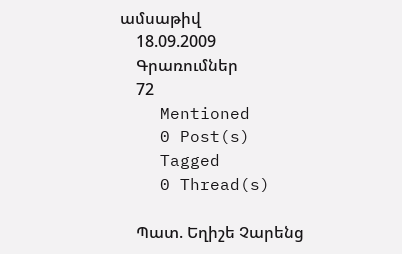ամսաթիվ
    18.09.2009
    Գրառումներ
    72
    Mentioned
    0 Post(s)
    Tagged
    0 Thread(s)

    Պատ. Եղիշե Չարենց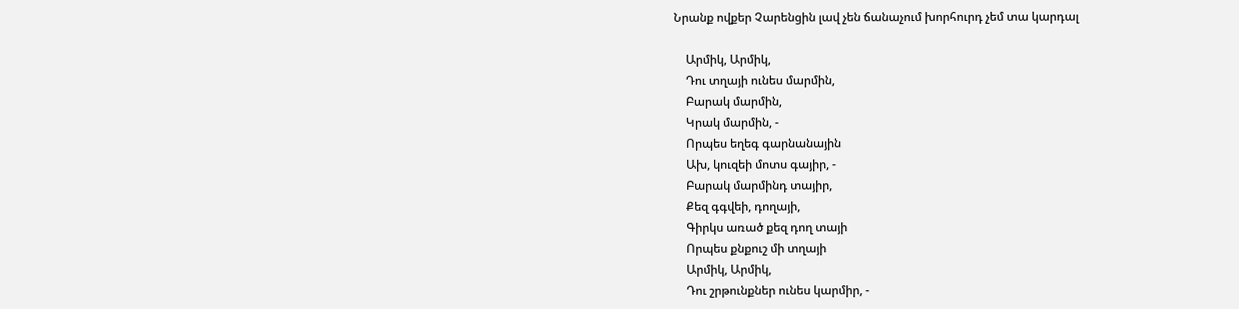Նրանք ովքեր Չարենցին լավ չեն ճանաչում խորհուրդ չեմ տա կարդալ

    Արմիկ, Արմիկ,
    Դու տղայի ունես մարմին,
    Բարակ մարմին,
    Կրակ մարմին, -
    Որպես եղեգ գարնանային
    Ախ, կուզեի մոտս գայիր, -
    Բարակ մարմինդ տայիր,
    Քեզ գգվեի, դողայի,
    Գիրկս առած քեզ դող տայի
    Որպես քնքուշ մի տղայի
    Արմիկ, Արմիկ,
    Դու շրթունքներ ունես կարմիր, -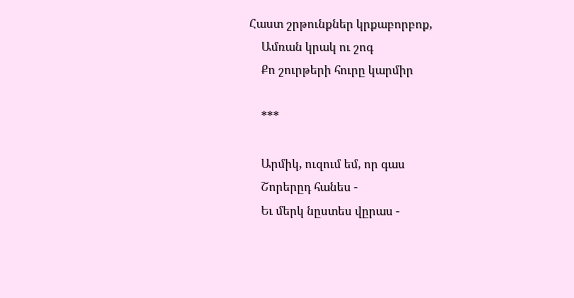Հաստ շրթունքներ կրքաբորբոք,
    Ամռան կրակ ու շոգ
    Քո շուրթերի հուրը կարմիր

    ***

    Արմիկ, ուզում եմ, որ գաս
    Շորերըդ հանես -
    Եւ մերկ նըստես վըրաս -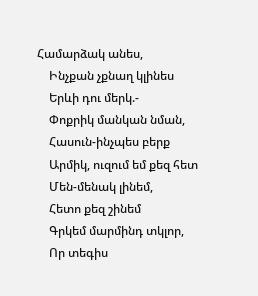Համարձակ անես,
    Ինչքան չքնաղ կլինես
    Երևի դու մերկ.-
    Փոքրիկ մանկան նման,
    Հասուն-ինչպես բերք
    Արմիկ, ուզում եմ քեզ հետ
    Մեն-մենակ լինեմ,
    Հետո քեզ շինեմ
    Գրկեմ մարմինդ տկլոր,
    Որ տեգիս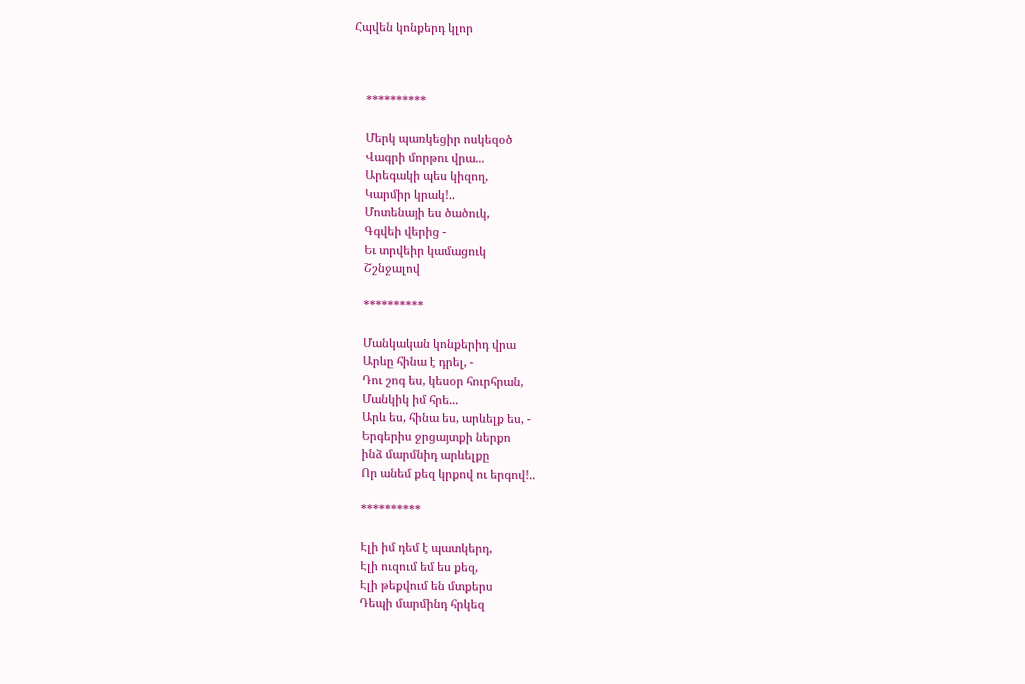Հպվեն կոնքերդ կլոր



    **********

    Մերկ պառկեցիր ոսկեզօծ
    Վագրի մորթու վրա...
    Արեգակի պես կիզող,
    Կարմիր կրակ!..
    Մոտենայի ես ծածուկ,
    Գգվեի վերից -
    Եւ տրվեիր կամացուկ
    Շշնջալով

    **********

    Մանկական կոնքերիդ վրա
    Արևը հինա է դրել, -
    Դու շոգ ես, կեսօր հուրհրան,
    Մանկիկ իմ հրե...
    Արև ես, հինա ես, արևելք ես, -
    Երգերիս ջրցայտքի ներքո
    ինձ մարմնիդ արևելքը
    Որ անեմ քեզ կրքով ու երգով!..

    **********

    Էլի իմ դեմ է պատկերդ,
    Էլի ուզում եմ ես քեզ,
    Էլի թեքվում են մտքերս
    Դեպի մարմինդ հրկեզ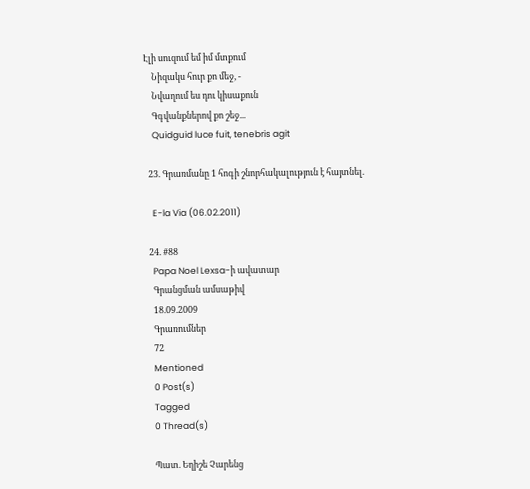Էլի սուզում եմ իմ մտքում
    Նիզակս հուր քո մեջ, -
    Նվաղում ես դու կիսաքուն
    Գգվանքներով քո շեջ...
    Quidguid luce fuit, tenebris agit

  23. Գրառմանը 1 հոգի շնորհակալություն է հայտնել.

    E-la Via (06.02.2011)

  24. #88
    Papa Noel Lexsa-ի ավատար
    Գրանցման ամսաթիվ
    18.09.2009
    Գրառումներ
    72
    Mentioned
    0 Post(s)
    Tagged
    0 Thread(s)

    Պատ. Եղիշե Չարենց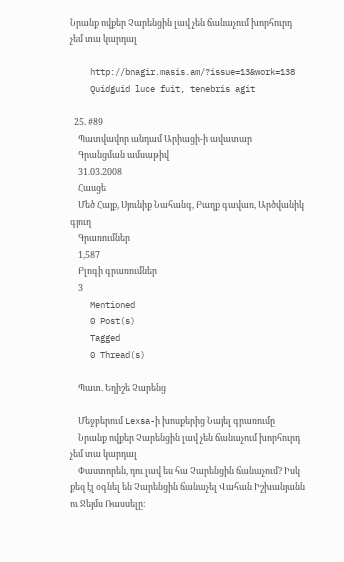Նրանք ովքեր Չարենցին լավ չեն ճանաչում խորհուրդ չեմ տա կարդալ

    http://bnagir.masis.am/?issue=13&work=138
    Quidguid luce fuit, tenebris agit

  25. #89
    Պատվավոր անդամ Արիացի-ի ավատար
    Գրանցման ամսաթիվ
    31.03.2008
    Հասցե
    Մեծ Հայք, Սյունիք Նահանգ, Բաղք գավառ, Արծվանիկ գյուղ
    Գրառումներ
    1,587
    Բլոգի գրառումներ
    3
    Mentioned
    0 Post(s)
    Tagged
    0 Thread(s)

    Պատ. Եղիշե Չարենց

    Մեջբերում Lexsa-ի խոսքերից Նայել գրառումը
    Նրանք ովքեր Չարենցին լավ չեն ճանաչում խորհուրդ չեմ տա կարդալ
    Փաստորեն, դու լավ ես հա Չարենցին ճանաչում? Իսկ քեզ էլ օգնել են Չարենցին ճանաչել Վահան Իշխանյանն ու Ջեյմս Ռասսելը: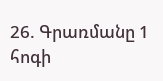26. Գրառմանը 1 հոգի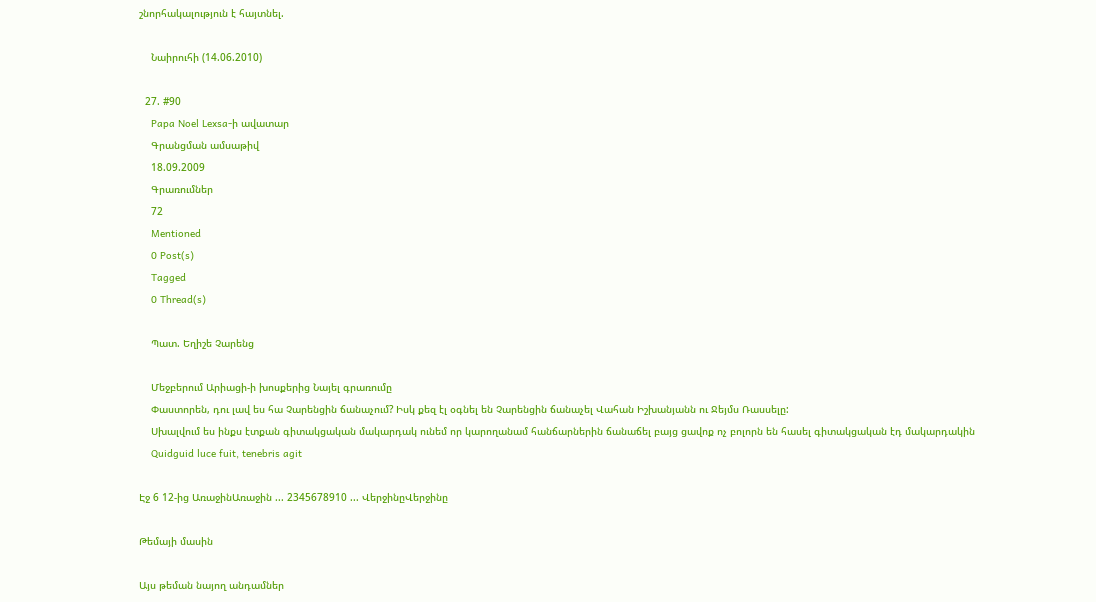շնորհակալություն է հայտնել.

    Նաիրուհի (14.06.2010)

  27. #90
    Papa Noel Lexsa-ի ավատար
    Գրանցման ամսաթիվ
    18.09.2009
    Գրառումներ
    72
    Mentioned
    0 Post(s)
    Tagged
    0 Thread(s)

    Պատ. Եղիշե Չարենց

    Մեջբերում Արիացի-ի խոսքերից Նայել գրառումը
    Փաստորեն, դու լավ ես հա Չարենցին ճանաչում? Իսկ քեզ էլ օգնել են Չարենցին ճանաչել Վահան Իշխանյանն ու Ջեյմս Ռասսելը:
    Սխալվում ես ինքս էտքան գիտակցական մակարդակ ունեմ որ կարողանամ հանճարներին ճանաճել բայց ցավոք ոչ բոլորն են հասել գիտակցական էդ մակարդակին
    Quidguid luce fuit, tenebris agit

Էջ 6 12-ից ԱռաջինԱռաջին ... 2345678910 ... ՎերջինըՎերջինը

Թեմայի մասին

Այս թեման նայող անդամներ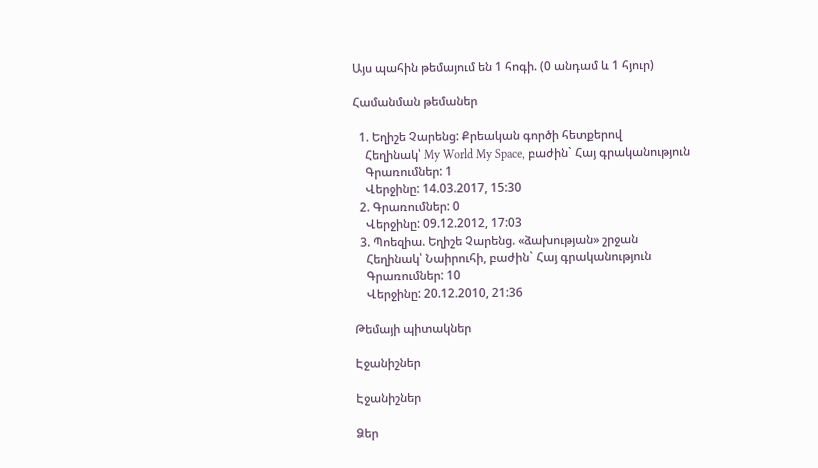Այս պահին թեմայում են 1 հոգի. (0 անդամ և 1 հյուր)

Համանման թեմաներ

  1. Եղիշե Չարենց: Քրեական գործի հետքերով
    Հեղինակ՝ My World My Space, բաժին` Հայ գրականություն
    Գրառումներ: 1
    Վերջինը: 14.03.2017, 15:30
  2. Գրառումներ: 0
    Վերջինը: 09.12.2012, 17:03
  3. Պոեզիա. Եղիշե Չարենց. «ձախության» շրջան
    Հեղինակ՝ Նաիրուհի, բաժին` Հայ գրականություն
    Գրառումներ: 10
    Վերջինը: 20.12.2010, 21:36

Թեմայի պիտակներ

Էջանիշներ

Էջանիշներ

Ձեր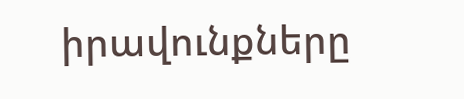իրավունքները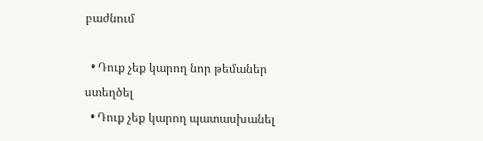բաժնում

  • Դուք չեք կարող նոր թեմաներ ստեղծել
  • Դուք չեք կարող պատասխանել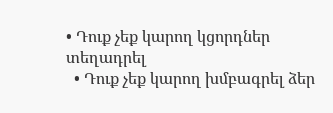• Դուք չեք կարող կցորդներ տեղադրել
  • Դուք չեք կարող խմբագրել ձեր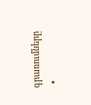գրառումները
  •